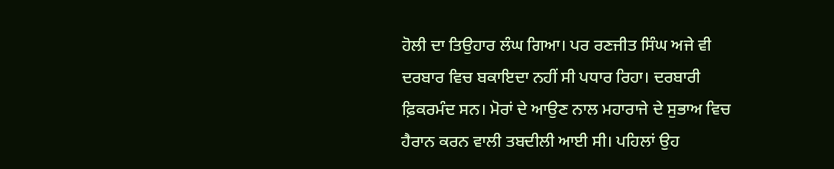ਹੋਲੀ ਦਾ ਤਿਉਹਾਰ ਲੰਘ ਗਿਆ। ਪਰ ਰਣਜੀਤ ਸਿੰਘ ਅਜੇ ਵੀ ਦਰਬਾਰ ਵਿਚ ਬਕਾਇਦਾ ਨਹੀਂ ਸੀ ਪਧਾਰ ਰਿਹਾ। ਦਰਬਾਰੀ ਫ਼ਿਕਰਮੰਦ ਸਨ। ਮੋਰਾਂ ਦੇ ਆਉਣ ਨਾਲ ਮਹਾਰਾਜੇ ਦੇ ਸੁਭਾਅ ਵਿਚ ਹੈਰਾਨ ਕਰਨ ਵਾਲੀ ਤਬਦੀਲੀ ਆਈ ਸੀ। ਪਹਿਲਾਂ ਉਹ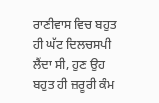ਰਾਣੀਵਾਸ ਵਿਚ ਬਹੁਤ ਹੀ ਘੱਟ ਦਿਲਚਸਪੀ ਲੈਂਦਾ ਸੀ, ਹੁਣ ਉਹ ਬਹੁਤ ਹੀ ਜ਼ਰੂਰੀ ਕੰਮ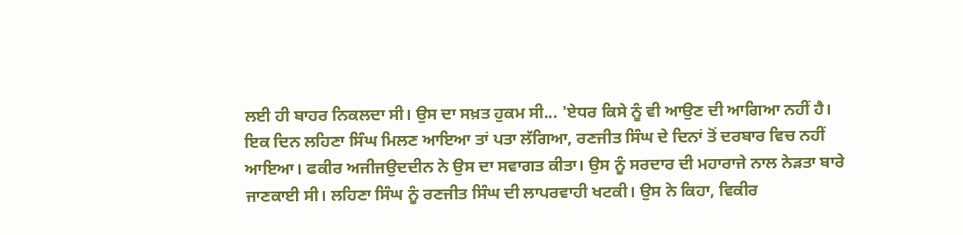ਲਈ ਹੀ ਬਾਹਰ ਨਿਕਲਦਾ ਸੀ। ਉਸ ਦਾ ਸਖ਼ਤ ਹੁਕਮ ਸੀ... 'ਏਧਰ ਕਿਸੇ ਨੂੰ ਵੀ ਆਉਣ ਦੀ ਆਗਿਆ ਨਹੀਂ ਹੈ।
ਇਕ ਦਿਨ ਲਹਿਣਾ ਸਿੰਘ ਮਿਲਣ ਆਇਆ ਤਾਂ ਪਤਾ ਲੱਗਿਆ, ਰਣਜੀਤ ਸਿੰਘ ਦੇ ਦਿਨਾਂ ਤੋਂ ਦਰਬਾਰ ਵਿਚ ਨਹੀਂ ਆਇਆ। ਫਕੀਰ ਅਜੀਜਉਦਦੀਨ ਨੇ ਉਸ ਦਾ ਸਵਾਗਤ ਕੀਤਾ। ਉਸ ਨੂੰ ਸਰਦਾਰ ਦੀ ਮਹਾਰਾਜੇ ਨਾਲ ਨੇੜਤਾ ਬਾਰੇ ਜਾਣਕਾਈ ਸੀ। ਲਹਿਣਾ ਸਿੰਘ ਨੂੰ ਰਣਜੀਤ ਸਿੰਘ ਦੀ ਲਾਪਰਵਾਹੀ ਖਟਕੀ। ਉਸ ਨੇ ਕਿਹਾ, ਵਿਕੀਰ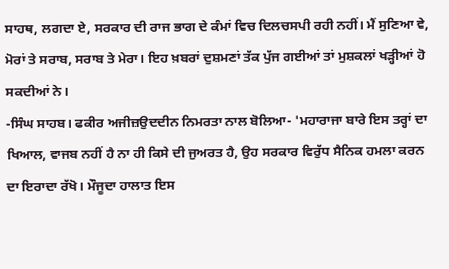ਸਾਹਥ, ਲਗਦਾ ਏ, ਸਰਕਾਰ ਦੀ ਰਾਜ ਭਾਗ ਦੇ ਕੰਮਾਂ ਵਿਚ ਦਿਲਚਸਪੀ ਰਹੀ ਨਹੀਂ। ਮੈਂ ਸੁਣਿਆ ਵੇ, ਮੋਰਾਂ ਤੇ ਸਰਾਬ, ਸਰਾਬ ਤੇ ਮੇਰਾ। ਇਹ ਖ਼ਬਰਾਂ ਦੁਸ਼ਮਣਾਂ ਤੱਕ ਪੁੱਜ ਗਈਆਂ ਤਾਂ ਮੁਸ਼ਕਲਾਂ ਖੜ੍ਹੀਆਂ ਹੋ ਸਕਦੀਆਂ ਨੇ।
-ਸਿੰਘ ਸਾਹਬ। ਫਕੀਰ ਅਜੀਜ਼ਉਦਦੀਨ ਨਿਮਰਤਾ ਨਾਲ ਬੋਲਿਆ- 'ਮਹਾਰਾਜਾ ਬਾਰੇ ਇਸ ਤਰ੍ਹਾਂ ਦਾ ਖਿਆਲ, ਵਾਜਬ ਨਹੀਂ ਹੈ ਨਾ ਹੀ ਕਿਸੇ ਦੀ ਜੁਅਰਤ ਹੈ, ਉਹ ਸਰਕਾਰ ਵਿਰੁੱਧ ਸੈਨਿਕ ਹਮਲਾ ਕਰਨ ਦਾ ਇਰਾਦਾ ਰੱਖੋ। ਮੌਜੂਦਾ ਹਾਲਾਤ ਇਸ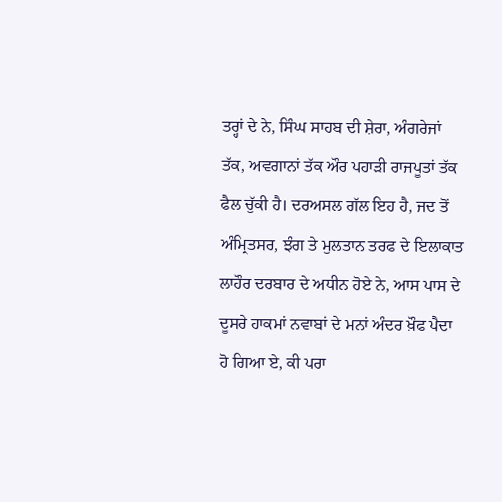ਤਰ੍ਹਾਂ ਦੇ ਨੇ, ਸਿੰਘ ਸਾਹਬ ਦੀ ਸ਼ੇਰਾ, ਅੰਗਰੇਜਾਂ ਤੱਕ, ਅਵਗਾਨਾਂ ਤੱਕ ਔਰ ਪਹਾੜੀ ਰਾਜਪੂਤਾਂ ਤੱਕ ਫੈਲ ਚੁੱਕੀ ਹੈ। ਦਰਅਸਲ ਗੱਲ ਇਹ ਹੈ, ਜਦ ਤੋਂ ਅੰਮ੍ਰਿਤਸਰ, ਝੰਗ ਤੇ ਮੁਲਤਾਨ ਤਰਫ ਦੇ ਇਲਾਕਾਤ ਲਾਹੌਰ ਦਰਬਾਰ ਦੇ ਅਧੀਨ ਹੋਏ ਨੇ, ਆਸ ਪਾਸ ਦੇ ਦੂਸਰੇ ਹਾਕਮਾਂ ਨਵਾਬਾਂ ਦੇ ਮਨਾਂ ਅੰਦਰ ਖ਼ੌਫ ਪੈਦਾ ਹੋ ਗਿਆ ਏ, ਕੀ ਪਰਾ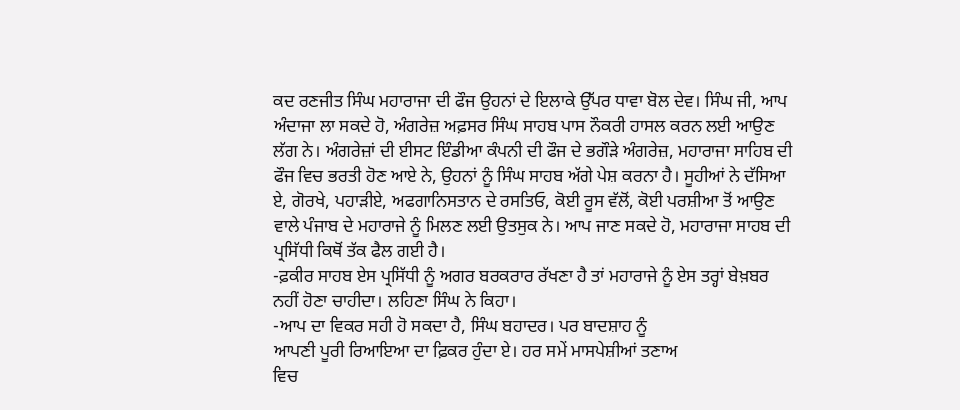ਕਦ ਰਣਜੀਤ ਸਿੰਘ ਮਹਾਰਾਜਾ ਦੀ ਫੌਜ ਉਹਨਾਂ ਦੇ ਇਲਾਕੇ ਉੱਪਰ ਧਾਵਾ ਬੋਲ ਦੇਵ। ਸਿੰਘ ਜੀ, ਆਪ ਅੰਦਾਜਾ ਲਾ ਸਕਦੇ ਹੋ, ਅੰਗਰੇਜ਼ ਅਫ਼ਸਰ ਸਿੰਘ ਸਾਹਬ ਪਾਸ ਨੌਕਰੀ ਹਾਸਲ ਕਰਨ ਲਈ ਆਉਣ ਲੱਗ ਨੇ। ਅੰਗਰੇਜ਼ਾਂ ਦੀ ਈਸਟ ਇੰਡੀਆ ਕੰਪਨੀ ਦੀ ਫੌਜ ਦੇ ਭਗੌੜੇ ਅੰਗਰੇਜ਼, ਮਹਾਰਾਜਾ ਸਾਹਿਬ ਦੀ ਫੌਜ ਵਿਚ ਭਰਤੀ ਹੋਣ ਆਏ ਨੇ, ਉਹਨਾਂ ਨੂੰ ਸਿੰਘ ਸਾਹਬ ਅੱਗੇ ਪੇਸ਼ ਕਰਨਾ ਹੈ। ਸੂਹੀਆਂ ਨੇ ਦੱਸਿਆ ਏ, ਗੋਰਖੇ, ਪਹਾੜੀਏ, ਅਫਗਾਨਿਸਤਾਨ ਦੇ ਰਸਤਿਓ, ਕੋਈ ਰੂਸ ਵੱਲੋਂ, ਕੋਈ ਪਰਸ਼ੀਆ ਤੋਂ ਆਉਣ ਵਾਲੇ ਪੰਜਾਬ ਦੇ ਮਹਾਰਾਜੇ ਨੂੰ ਮਿਲਣ ਲਈ ਉਤਸੁਕ ਨੇ। ਆਪ ਜਾਣ ਸਕਦੇ ਹੋ, ਮਹਾਰਾਜਾ ਸਾਹਬ ਦੀ ਪ੍ਰਸਿੱਧੀ ਕਿਥੋਂ ਤੱਕ ਫੈਲ ਗਈ ਹੈ।
-ਫ਼ਕੀਰ ਸਾਹਬ ਏਸ ਪ੍ਰਸਿੱਧੀ ਨੂੰ ਅਗਰ ਬਰਕਰਾਰ ਰੱਖਣਾ ਹੈ ਤਾਂ ਮਹਾਰਾਜੇ ਨੂੰ ਏਸ ਤਰ੍ਹਾਂ ਬੇਖ਼ਬਰ ਨਹੀਂ ਹੋਣਾ ਚਾਹੀਦਾ। ਲਹਿਣਾ ਸਿੰਘ ਨੇ ਕਿਹਾ।
-ਆਪ ਦਾ ਵਿਕਰ ਸਹੀ ਹੋ ਸਕਦਾ ਹੈ, ਸਿੰਘ ਬਹਾਦਰ। ਪਰ ਬਾਦਸ਼ਾਹ ਨੂੰ
ਆਪਣੀ ਪੂਰੀ ਰਿਆਇਆ ਦਾ ਫ਼ਿਕਰ ਹੁੰਦਾ ਏ। ਹਰ ਸਮੇਂ ਮਾਸਪੇਸ਼ੀਆਂ ਤਣਾਅ
ਵਿਚ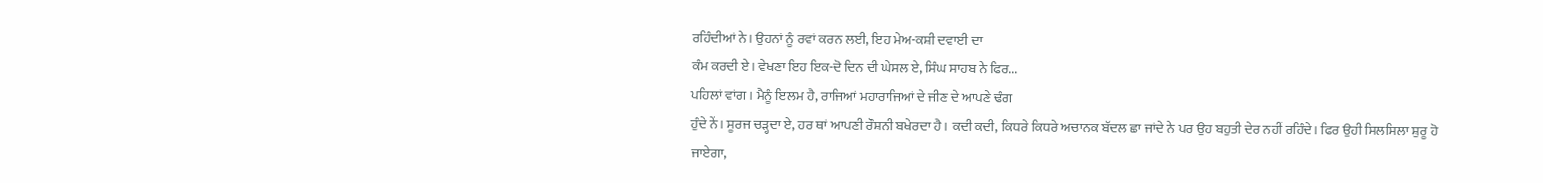ਰਹਿੰਦੀਆਂ ਨੇ। ਉਹਨਾਂ ਨੂੰ ਰਵਾਂ ਕਰਨ ਲਈ, ਇਹ ਮੇਅ-ਕਸ਼ੀ ਦਵਾਈ ਦਾ
ਕੰਮ ਕਰਦੀ ਏ। ਵੇਖਣਾ ਇਹ ਇਕ-ਦੋ ਦਿਨ ਦੀ ਘੇਸਲ ਏ, ਸਿੰਘ ਸਾਹਬ ਨੇ ਫਿਰ...
ਪਹਿਲਾਂ ਵਾਂਗ । ਮੈਨੂੰ ਇਲਮ ਹੈ, ਰਾਜਿਆਂ ਮਹਾਰਾਜਿਆਂ ਦੇ ਜੀਣ ਦੇ ਆਪਣੇ ਢੰਗ
ਹੁੰਦੇ ਨੇਂ। ਸੂਰਜ ਚੜ੍ਹਦਾ ਏ, ਹਰ ਥਾਂ ਆਪਣੀ ਰੌਸ਼ਨੀ ਬਖੇਰਦਾ ਹੈ। ਕਦੀ ਕਦੀ, ਕਿਧਰੇ ਕਿਧਰੇ ਅਚਾਨਕ ਬੱਦਲ ਛਾ ਜਾਂਦੇ ਨੇ ਪਰ ਉਹ ਬਹੁਤੀ ਦੇਰ ਨਹੀਂ ਰਹਿੰਦੇ। ਫਿਰ ਉਹੀ ਸਿਲਸਿਲਾ ਸ਼ੁਰੂ ਹੋ ਜਾਏਗਾ,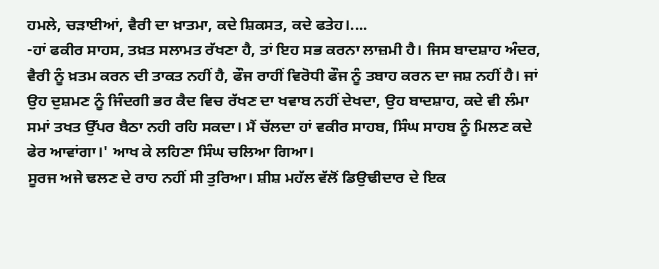ਹਮਲੇ, ਚੜਾਈਆਂ, ਵੈਰੀ ਦਾ ਖ਼ਾਤਮਾ, ਕਦੇ ਸ਼ਿਕਸਤ, ਕਦੇ ਫਤੇਹ।....
-ਹਾਂ ਫਕੀਰ ਸਾਹਸ, ਤਖ਼ਤ ਸਲਾਮਤ ਰੱਖਣਾ ਹੈ, ਤਾਂ ਇਹ ਸਭ ਕਰਨਾ ਲਾਜ਼ਮੀ ਹੈ। ਜਿਸ ਬਾਦਸ਼ਾਹ ਅੰਦਰ, ਵੈਰੀ ਨੂੰ ਖ਼ਤਮ ਕਰਨ ਦੀ ਤਾਕਤ ਨਹੀਂ ਹੈ, ਫੌਜ ਰਾਹੀਂ ਵਿਰੋਧੀ ਫੌਜ ਨੂੰ ਤਬਾਹ ਕਰਨ ਦਾ ਜਸ਼ ਨਹੀਂ ਹੈ। ਜਾਂ ਉਹ ਦੁਸ਼ਮਣ ਨੂੰ ਜਿੰਦਗੀ ਭਰ ਕੈਦ ਵਿਚ ਰੱਖਣ ਦਾ ਖਵਾਬ ਨਹੀਂ ਦੇਖਦਾ, ਉਹ ਬਾਦਸ਼ਾਹ, ਕਦੇ ਵੀ ਲੰਮਾ ਸਮਾਂ ਤਖਤ ਉੱਪਰ ਬੈਠਾ ਨਹੀ ਰਹਿ ਸਕਦਾ। ਮੈਂ ਚੱਲਦਾ ਹਾਂ ਵਕੀਰ ਸਾਹਬ, ਸਿੰਘ ਸਾਹਬ ਨੂੰ ਮਿਲਣ ਕਦੇ ਫੇਰ ਆਵਾਂਗਾ।' ਆਖ ਕੇ ਲਹਿਣਾ ਸਿੰਘ ਚਲਿਆ ਗਿਆ।
ਸੂਰਜ ਅਜੇ ਢਲਣ ਦੇ ਰਾਹ ਨਹੀਂ ਸੀ ਤੁਰਿਆ। ਸ਼ੀਸ਼ ਮਹੱਲ ਵੱਲੋਂ ਡਿਉਢੀਦਾਰ ਦੇ ਇਕ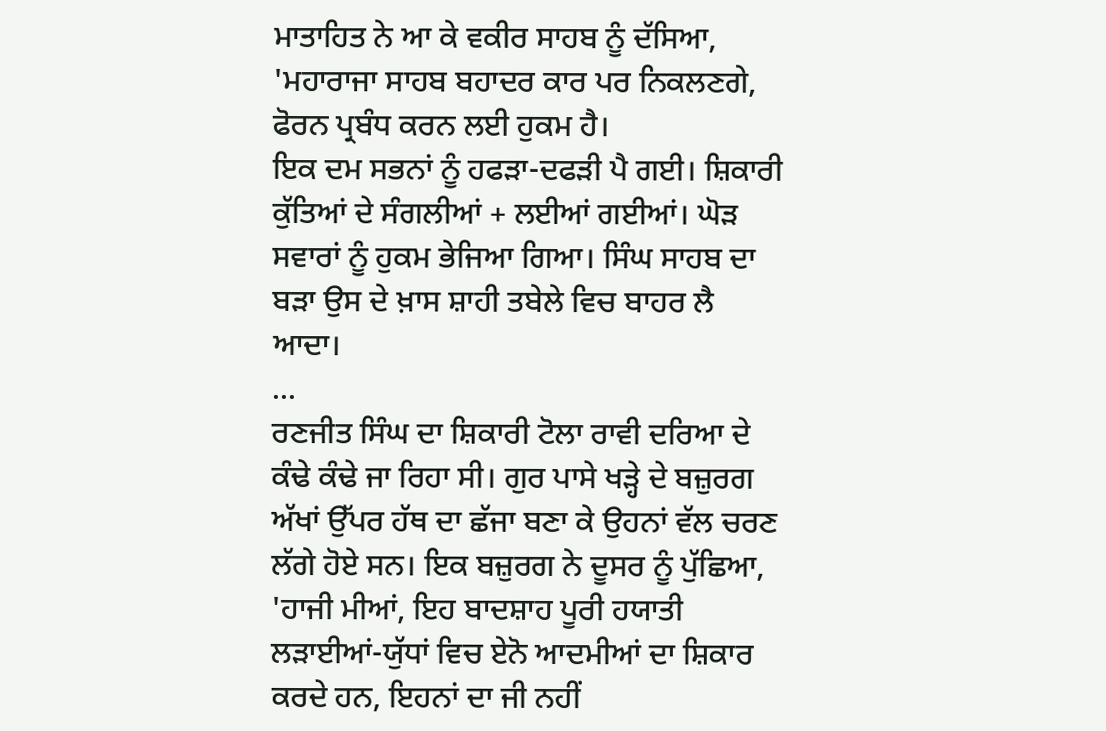ਮਾਤਾਹਿਤ ਨੇ ਆ ਕੇ ਵਕੀਰ ਸਾਹਬ ਨੂੰ ਦੱਸਿਆ, 'ਮਹਾਰਾਜਾ ਸਾਹਬ ਬਹਾਦਰ ਕਾਰ ਪਰ ਨਿਕਲਣਗੇ, ਫੋਰਨ ਪ੍ਰਬੰਧ ਕਰਨ ਲਈ ਹੁਕਮ ਹੈ।
ਇਕ ਦਮ ਸਭਨਾਂ ਨੂੰ ਹਫੜਾ-ਦਫੜੀ ਪੈ ਗਈ। ਸ਼ਿਕਾਰੀ ਕੁੱਤਿਆਂ ਦੇ ਸੰਗਲੀਆਂ + ਲਈਆਂ ਗਈਆਂ। ਘੋੜ ਸਵਾਰਾਂ ਨੂੰ ਹੁਕਮ ਭੇਜਿਆ ਗਿਆ। ਸਿੰਘ ਸਾਹਬ ਦਾ ਬੜਾ ਉਸ ਦੇ ਖ਼ਾਸ ਸ਼ਾਹੀ ਤਬੇਲੇ ਵਿਚ ਬਾਹਰ ਲੈ ਆਦਾ।
...
ਰਣਜੀਤ ਸਿੰਘ ਦਾ ਸ਼ਿਕਾਰੀ ਟੋਲਾ ਰਾਵੀ ਦਰਿਆ ਦੇ ਕੰਢੇ ਕੰਢੇ ਜਾ ਰਿਹਾ ਸੀ। ਗੁਰ ਪਾਸੇ ਖੜ੍ਹੇ ਦੇ ਬਜ਼ੁਰਗ ਅੱਖਾਂ ਉੱਪਰ ਹੱਥ ਦਾ ਛੱਜਾ ਬਣਾ ਕੇ ਉਹਨਾਂ ਵੱਲ ਚਰਣ ਲੱਗੇ ਹੋਏ ਸਨ। ਇਕ ਬਜ਼ੁਰਗ ਨੇ ਦੂਸਰ ਨੂੰ ਪੁੱਛਿਆ, 'ਹਾਜੀ ਮੀਆਂ, ਇਹ ਬਾਦਸ਼ਾਹ ਪੂਰੀ ਹਯਾਤੀ ਲੜਾਈਆਂ-ਯੁੱਧਾਂ ਵਿਚ ਏਨੋ ਆਦਮੀਆਂ ਦਾ ਸ਼ਿਕਾਰ ਕਰਦੇ ਹਨ, ਇਹਨਾਂ ਦਾ ਜੀ ਨਹੀਂ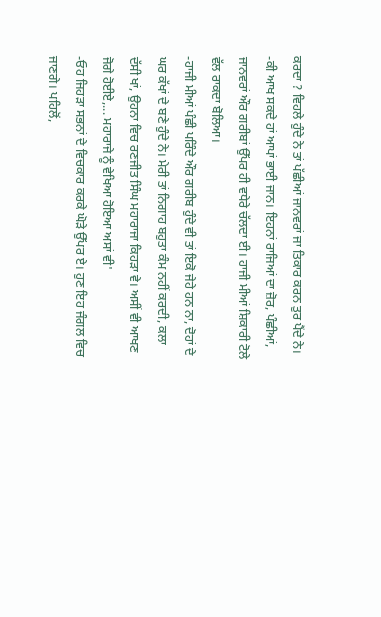ਕਰਦਾ ? ਵਿਹਲੇ ਹੁੰਦੇ ਨੇ ਤਾਂ ਪੱਛੀਆਂ ਜਾਨਵਰਾਂ ਜਾ ਤਿਕਾਰ ਕਰਨ ਤੁਰ ਪੈਂਦੇ ਨੇ।
-ਕੀ ਆਖ ਸਕਦੇ ਹਾਂ ਆਪਾਂ ਭਾਈ ਜਾਨ। ਇਹਨਾਂ ਰਾਜਿਆਂ ਦਾ ਜ਼ੋਰ, ਪੰਛੀਆਂ, ਜਾਨਵਰਾਂ ਔਰ ਗਰੀਬਾਂ ਉੱਪਰ ਹੀ ਵਧੇਰੇ ਚੱਲਦਾ ਈ। ਹਾਜੀ ਮੀਆਂ ਸ਼ਿਕਾਰੀ ਟੋਲੇ ਵੱਲ ਰਾਕਦਾ ਬੋਲਿਆ।
-ਹਾਜੀ ਮੀਆਂ ਪੰਛੀ ਪਰਿੰਦੇ ਔਰ ਗਰੀਬ ਹੁੰਦੇ ਵੀ ਤਾਂ ਇਕੋ ਜੇਹੇ ਹਨ ਨਾ, ਦੋਹਾਂ ਦੇ ਘਰ ਕੱਖਾਂ ਦੇ ਬਣੇ ਹੁੰਦੇ ਨੇ। ਮੇਰੀ ਤਾਂ ਨਿਗਾਹ ਬਹੁਤਾ ਕੰਮ ਨਹੀਂ ਕਰਦੀ, ਕਲਾ ਦੱਸੀ ਖਾਂ, ਉਹਨਾ ਵਿਚ ਰਣਜੀਤ ਸਿੰਘ ਮਹਾਰਾਜਾ ਕਿਹੜਾ ਵੇ। ਅਸੀਂ ਵੀ ਆਖਣ ਜੋਗੇ ਹੋਈਏ,... ਮਹਾਰਾਜੇ ਨੂੰ ਵੇਖਿਆ ਹੋਇਆ ਅਸਾਂ ਵੀ'
-ਓਹ ਜਿਹੜਾ ਸਭਨਾਂ ਦੇ ਵਿਚਕਾਰ ਕਰਕੇ ਘੋੜੇ ਉੱਪਰ ਏ। ਹੁਣ ਇਹ ਜੰਗਲ ਵਿਚ ਜਾਣਗੇ। ਪਹਿਲੋਂ,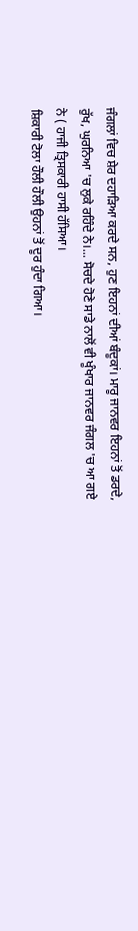ਜੰਗਲਾਂ ਵਿਚ ਸ਼ੇਰ ਦਹਾੜਿਆ ਕਰਦੇ ਸਨ, ਹੁਣ ਇਹਨਾਂ ਦੀਆਂ ਬੰਦੂਕਾਂ। ਮਾਰੂ ਜਾਨਵਰ ਇਹਨਾਂ ਤੋਂ ਡਰਦੇ, ਰੁੱਖ, ਘੁਰਨਿਆ 'ਚ ਲੁਕੇ ਰਹਿੰਦੇ ਨੇ।... ਸੋਚਦੇ ਹੋਣੇ ਸਾਡੇ ਨਾਲੋਂ ਵੀ ਖੂੰਖਾਰ ਜਾਨਵਰ ਜੰਗਲ 'ਚ ਆ ਗਏ ਨੇ ( ਹਾਜੀ ਤ੍ਰਿਸਕਾਰੀ ਹਾਸੀ ਹੱਸਿਆ।
ਸ਼ਿਕਾਰੀ ਟੋਲਾ ਹੌਲੀ ਹੌਲੀ ਉਹਨਾਂ ਤੋਂ ਦੂਰ ਹੁੰਦਾ ਗਿਆ।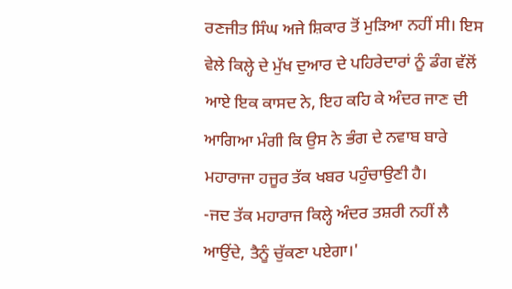ਰਣਜੀਤ ਸਿੰਘ ਅਜੇ ਸ਼ਿਕਾਰ ਤੋਂ ਮੁੜਿਆ ਨਹੀਂ ਸੀ। ਇਸ ਵੇਲੇ ਕਿਲ੍ਹੇ ਦੇ ਮੁੱਖ ਦੁਆਰ ਦੇ ਪਹਿਰੇਦਾਰਾਂ ਨੂੰ ਡੰਗ ਵੱਲੋਂ ਆਏ ਇਕ ਕਾਸਦ ਨੇ, ਇਹ ਕਹਿ ਕੇ ਅੰਦਰ ਜਾਣ ਦੀ ਆਗਿਆ ਮੰਗੀ ਕਿ ਉਸ ਨੇ ਭੰਗ ਦੇ ਨਵਾਬ ਬਾਰੇ ਮਹਾਰਾਜਾ ਹਜੂਰ ਤੱਕ ਖਬਰ ਪਹੁੰਚਾਉਣੀ ਹੈ।
-ਜਦ ਤੱਕ ਮਹਾਰਾਜ ਕਿਲ੍ਹੇ ਅੰਦਰ ਤਸ਼ਰੀ ਨਹੀਂ ਲੈ ਆਉਂਦੇ, ਤੈਨੂੰ ਚੁੱਕਣਾ ਪਏਗਾ।'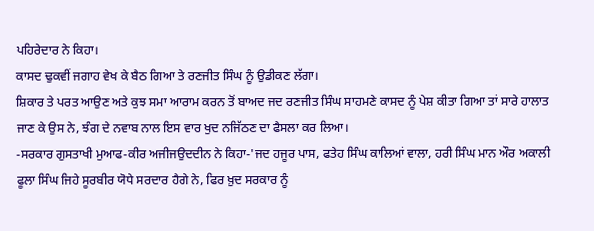ਪਹਿਰੇਦਾਰ ਨੇ ਕਿਹਾ।
ਕਾਸਦ ਢੁਕਵੀਂ ਜਗਾਹ ਵੇਖ ਕੇ ਬੈਠ ਗਿਆ ਤੇ ਰਣਜੀਤ ਸਿੰਘ ਨੂੰ ਉਡੀਕਣ ਲੱਗਾ।
ਸ਼ਿਕਾਰ ਤੇ ਪਰਤ ਆਉਣ ਅਤੇ ਕੁਝ ਸਮਾ ਆਰਾਮ ਕਰਨ ਤੋਂ ਬਾਅਦ ਜਦ ਰਣਜੀਤ ਸਿੰਘ ਸਾਹਮਣੇ ਕਾਸਦ ਨੂੰ ਪੇਸ਼ ਕੀਤਾ ਗਿਆ ਤਾਂ ਸਾਰੇ ਹਾਲਾਤ ਜਾਣ ਕੇ ਉਸ ਨੇ, ਝੰਗ ਦੇ ਨਵਾਬ ਨਾਲ ਇਸ ਵਾਰ ਖੁਦ ਨਜਿੱਠਣ ਦਾ ਫੈਸਲਾ ਕਰ ਲਿਆ।
-ਸਰਕਾਰ ਗੁਸਤਾਖੀ ਮੁਆਫ-ਕੀਰ ਅਜੀਜਉਦਦੀਨ ਨੇ ਕਿਹਾ-'ਜਦ ਹਜੂਰ ਪਾਸ, ਫਤੇਹ ਸਿੰਘ ਕਾਲਿਆਂ ਵਾਲਾ, ਹਰੀ ਸਿੰਘ ਮਾਨ ਔਰ ਅਕਾਲੀ ਫੂਲਾ ਸਿੰਘ ਜਿਹੇ ਸੂਰਬੀਰ ਯੋਧੇ ਸਰਦਾਰ ਹੈਗੇ ਨੇ, ਫਿਰ ਖ਼ੁਦ ਸਰਕਾਰ ਨੂੰ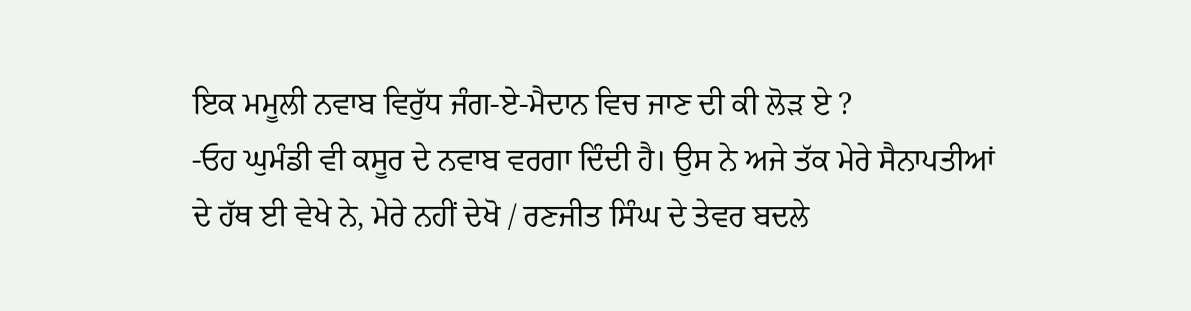ਇਕ ਮਮੂਲੀ ਨਵਾਬ ਵਿਰੁੱਧ ਜੰਗ-ਏ-ਮੈਦਾਨ ਵਿਚ ਜਾਣ ਦੀ ਕੀ ਲੋੜ ਏ ?
-ਓਹ ਘੁਮੰਡੀ ਵੀ ਕਸੂਰ ਦੇ ਨਵਾਬ ਵਰਗਾ ਦਿੰਦੀ ਹੈ। ਉਸ ਨੇ ਅਜੇ ਤੱਕ ਮੇਰੇ ਸੈਨਾਪਤੀਆਂ ਦੇ ਹੱਥ ਈ ਵੇਖੇ ਨੇ, ਮੇਰੇ ਨਹੀਂ ਦੇਖੋ / ਰਣਜੀਤ ਸਿੰਘ ਦੇ ਤੇਵਰ ਬਦਲੇ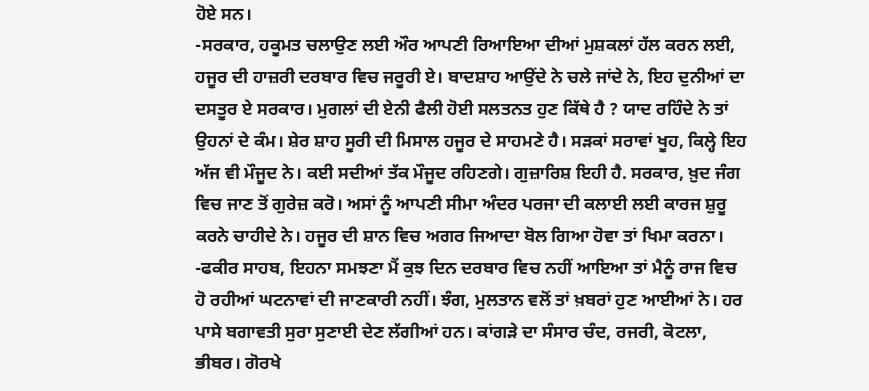ਹੋਏ ਸਨ।
-ਸਰਕਾਰ, ਹਕੂਮਤ ਚਲਾਉਣ ਲਈ ਔਰ ਆਪਣੀ ਰਿਆਇਆ ਦੀਆਂ ਮੁਸ਼ਕਲਾਂ ਹੱਲ ਕਰਨ ਲਈ, ਹਜੂਰ ਦੀ ਹਾਜ਼ਰੀ ਦਰਬਾਰ ਵਿਚ ਜਰੂਰੀ ਏ। ਬਾਦਸ਼ਾਹ ਆਉਂਦੇ ਨੇ ਚਲੇ ਜਾਂਦੇ ਨੇ, ਇਹ ਦੁਨੀਆਂ ਦਾ ਦਸਤੂਰ ਏ ਸਰਕਾਰ। ਮੁਗਲਾਂ ਦੀ ਏਨੀ ਫੈਲੀ ਹੋਈ ਸਲਤਨਤ ਹੁਣ ਕਿੱਥੇ ਹੈ ? ਯਾਦ ਰਹਿੰਦੇ ਨੇ ਤਾਂ ਉਹਨਾਂ ਦੇ ਕੰਮ। ਸ਼ੇਰ ਸ਼ਾਹ ਸੂਰੀ ਦੀ ਮਿਸਾਲ ਹਜੂਰ ਦੇ ਸਾਹਮਣੇ ਹੈ। ਸੜਕਾਂ ਸਰਾਵਾਂ ਖੂਹ, ਕਿਲ੍ਹੇ ਇਹ ਅੱਜ ਵੀ ਮੌਜੂਦ ਨੇ। ਕਈ ਸਦੀਆਂ ਤੱਕ ਮੌਜੂਦ ਰਹਿਣਗੇ। ਗੁਜ਼ਾਰਿਸ਼ ਇਹੀ ਹੈ. ਸਰਕਾਰ, ਖ਼ੁਦ ਜੰਗ ਵਿਚ ਜਾਣ ਤੋਂ ਗੁਰੇਜ਼ ਕਰੋ। ਅਸਾਂ ਨੂੰ ਆਪਣੀ ਸੀਮਾ ਅੰਦਰ ਪਰਜਾ ਦੀ ਕਲਾਈ ਲਈ ਕਾਰਜ ਸ਼ੁਰੂ ਕਰਨੇ ਚਾਹੀਦੇ ਨੇ। ਹਜੂਰ ਦੀ ਸ਼ਾਨ ਵਿਚ ਅਗਰ ਜਿਆਦਾ ਬੋਲ ਗਿਆ ਹੋਵਾ ਤਾਂ ਖਿਮਾ ਕਰਨਾ।
-ਫਕੀਰ ਸਾਹਬ, ਇਹਨਾ ਸਮਝਣਾ ਮੈਂ ਕੁਝ ਦਿਨ ਦਰਬਾਰ ਵਿਚ ਨਹੀਂ ਆਇਆ ਤਾਂ ਮੈਨੂੰ ਰਾਜ ਵਿਚ ਹੋ ਰਹੀਆਂ ਘਟਨਾਵਾਂ ਦੀ ਜਾਣਕਾਰੀ ਨਹੀਂ। ਝੰਗ, ਮੁਲਤਾਨ ਵਲੋਂ ਤਾਂ ਖ਼ਬਰਾਂ ਹੁਣ ਆਈਆਂ ਨੇ। ਹਰ ਪਾਸੇ ਬਗਾਵਤੀ ਸੁਰਾ ਸੁਣਾਈ ਦੇਣ ਲੱਗੀਆਂ ਹਨ। ਕਾਂਗੜੇ ਦਾ ਸੰਸਾਰ ਚੰਦ, ਰਜਰੀ, ਕੋਟਲਾ, ਭੀਬਰ। ਗੋਰਖੇ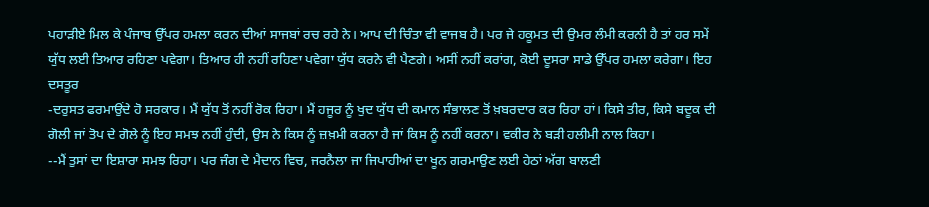ਪਹਾੜੀਏ ਮਿਲ ਕੇ ਪੰਜਾਬ ਉੱਪਰ ਹਮਲਾ ਕਰਨ ਦੀਆਂ ਸਾਜਬਾਂ ਰਚ ਰਹੇ ਨੇ। ਆਪ ਦੀ ਚਿੰਤਾ ਵੀ ਵਾਜਬ ਹੈ। ਪਰ ਜੇ ਹਕੂਮਤ ਦੀ ਉਮਰ ਲੰਮੀ ਕਰਨੀ ਹੈ ਤਾਂ ਹਰ ਸਮੇਂ ਯੁੱਧ ਲਈ ਤਿਆਰ ਰਹਿਣਾ ਪਵੇਗਾ। ਤਿਆਰ ਹੀ ਨਹੀਂ ਰਹਿਣਾ ਪਵੇਗਾ ਯੁੱਧ ਕਰਨੇ ਵੀ ਪੈਣਗੇ। ਅਸੀਂ ਨਹੀਂ ਕਰਾਂਗ, ਕੋਈ ਦੂਸਰਾ ਸਾਡੇ ਉੱਪਰ ਹਮਲਾ ਕਰੇਗਾ। ਇਹ ਦਸਤੂਰ
-ਦਰੁਸਤ ਫਰਮਾਉਂਦੇ ਹੋ ਸਰਕਾਰ। ਮੈਂ ਯੁੱਧ ਤੋਂ ਨਹੀਂ ਰੋਕ ਰਿਹਾ। ਮੈਂ ਹਜੂਰ ਨੂੰ ਖੁਦ ਯੁੱਧ ਦੀ ਕਮਾਨ ਸੰਭਾਲਣ ਤੋਂ ਖ਼ਬਰਦਾਰ ਕਰ ਰਿਹਾ ਹਾਂ। ਕਿਸੇ ਤੀਰ, ਕਿਸੇ ਬਦੂਕ ਦੀ ਗੋਲੀ ਜਾਂ ਤੋਪ ਦੇ ਗੋਲੇ ਨੂੰ ਇਹ ਸਮਝ ਨਹੀਂ ਹੁੰਦੀ, ਉਸ ਨੇ ਕਿਸ ਨੂੰ ਜ਼ਖ਼ਮੀ ਕਰਨਾ ਹੈ ਜਾਂ ਕਿਸ ਨੂੰ ਨਹੀਂ ਕਰਨਾ। ਵਕੀਰ ਨੇ ਬੜੀ ਹਲੀਮੀ ਨਾਲ ਕਿਹਾ।
--ਮੈਂ ਤੁਸਾਂ ਦਾ ਇਸ਼ਾਰਾ ਸਮਝ ਰਿਹਾ। ਪਰ ਜੰਗ ਦੇ ਮੈਦਾਨ ਵਿਚ, ਜਰਨੈਲਾ ਜਾ ਜਿਪਾਹੀਆਂ ਦਾ ਖੂਨ ਗਰਮਾਉਣ ਲਈ ਹੇਠਾਂ ਅੱਗ ਬਾਲਣੀ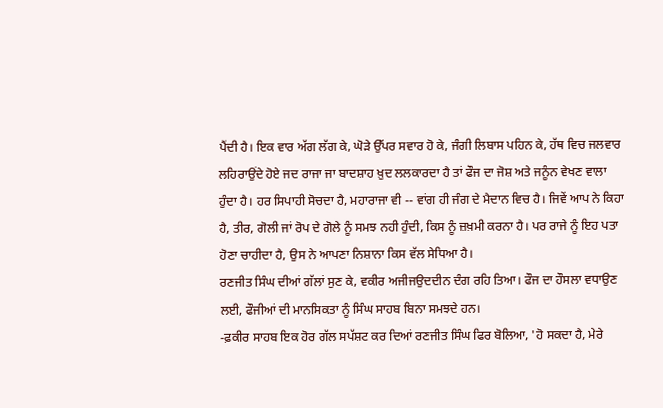ਪੈਂਦੀ ਹੈ। ਇਕ ਵਾਰ ਅੱਗ ਲੱਗ ਕੇ, ਘੋੜੇ ਉੱਪਰ ਸਵਾਰ ਹੋ ਕੇ, ਜੰਗੀ ਲਿਬਾਸ ਪਹਿਨ ਕੇ, ਹੱਥ ਵਿਚ ਜਲਵਾਰ ਲਹਿਰਾਉਂਦੇ ਹੋਏ ਜਦ ਰਾਜਾ ਜਾ ਬਾਦਸ਼ਾਹ ਖ਼ੁਦ ਲਲਕਾਰਦਾ ਹੈ ਤਾਂ ਫੌਜ ਦਾ ਜੋਸ਼ ਅਤੇ ਜਨੂੰਨ ਵੇਖਣ ਵਾਲਾ ਹੁੰਦਾ ਹੈ। ਹਰ ਸਿਪਾਹੀ ਸੋਚਦਾ ਹੈ, ਮਹਾਰਾਜਾ ਵੀ -- ਵਾਂਗ ਹੀ ਜੰਗ ਦੇ ਮੈਦਾਨ ਵਿਚ ਹੈ। ਜਿਵੇਂ ਆਪ ਨੇ ਕਿਹਾ ਹੈ, ਤੀਰ, ਗੋਲੀ ਜਾਂ ਰੋਪ ਦੇ ਗੋਲੇ ਨੂੰ ਸਮਝ ਨਹੀ ਹੁੰਦੀ, ਕਿਸ ਨੂੰ ਜ਼ਖ਼ਮੀ ਕਰਨਾ ਹੈ। ਪਰ ਰਾਜੇ ਨੂੰ ਇਹ ਪਤਾ ਹੋਣਾ ਚਾਹੀਦਾ ਹੈ, ਉਸ ਨੇ ਆਪਣਾ ਨਿਸ਼ਾਨਾ ਕਿਸ ਵੱਲ ਸੇਧਿਆ ਹੈ।
ਰਣਜੀਤ ਸਿੰਘ ਦੀਆਂ ਗੱਲਾਂ ਸੁਣ ਕੇ, ਵਕੀਰ ਅਜੀਜਉਦਦੀਨ ਦੰਗ ਰਹਿ ਤਿਆ। ਫੌਜ ਦਾ ਹੌਸਲਾ ਵਧਾਉਣ ਲਈ, ਫੌਜੀਆਂ ਦੀ ਮਾਨਸਿਕਤਾ ਨੂੰ ਸਿੰਘ ਸਾਹਬ ਬਿਨਾ ਸਮਝਦੇ ਹਨ।
-ਫ਼ਕੀਰ ਸਾਹਬ ਇਕ ਹੋਰ ਗੱਲ ਸਪੱਸ਼ਟ ਕਰ ਦਿਆਂ ਰਣਜੀਤ ਸਿੰਘ ਫਿਰ ਬੋਲਿਆ, 'ਹੋ ਸਕਦਾ ਹੈ, ਮੇਰੇ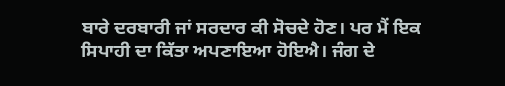ਬਾਰੇ ਦਰਬਾਰੀ ਜਾਂ ਸਰਦਾਰ ਕੀ ਸੋਚਦੇ ਹੋਣ। ਪਰ ਮੈਂ ਇਕ ਸਿਪਾਹੀ ਦਾ ਕਿੱਤਾ ਅਪਣਾਇਆ ਹੋਇਐ। ਜੰਗ ਦੇ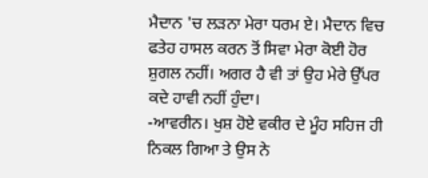ਮੈਦਾਨ 'ਚ ਲੜਨਾ ਮੇਰਾ ਧਰਮ ਏ। ਮੈਦਾਨ ਵਿਚ ਫਤੇਹ ਹਾਸਲ ਕਰਨ ਤੋਂ ਸਿਵਾ ਮੇਰਾ ਕੋਈ ਹੋਰ ਸ਼ੁਗਲ ਨਹੀਂ। ਅਗਰ ਹੈ ਵੀ ਤਾਂ ਉਹ ਮੇਰੇ ਉੱਪਰ ਕਦੇ ਹਾਵੀ ਨਹੀਂ ਹੁੰਦਾ।
-ਆਵਰੀਨ। ਖੁਸ਼ ਹੋਏ ਵਕੀਰ ਦੇ ਮੂੰਹ ਸਹਿਜ ਹੀ ਨਿਕਲ ਗਿਆ ਤੇ ਉਸ ਨੇ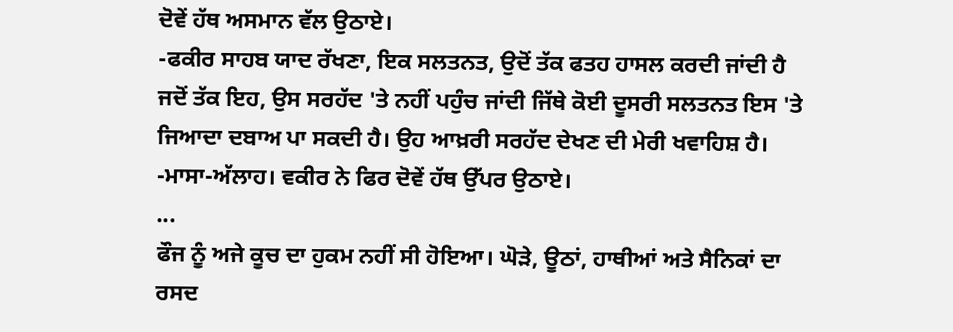ਦੋਵੇਂ ਹੱਥ ਅਸਮਾਨ ਵੱਲ ਉਠਾਏ।
-ਫਕੀਰ ਸਾਹਬ ਯਾਦ ਰੱਖਣਾ, ਇਕ ਸਲਤਨਤ, ਉਦੋਂ ਤੱਕ ਫਤਹ ਹਾਸਲ ਕਰਦੀ ਜਾਂਦੀ ਹੈ ਜਦੋਂ ਤੱਕ ਇਹ, ਉਸ ਸਰਹੱਦ 'ਤੇ ਨਹੀਂ ਪਹੁੰਚ ਜਾਂਦੀ ਜਿੱਥੇ ਕੋਈ ਦੂਸਰੀ ਸਲਤਨਤ ਇਸ 'ਤੇ ਜਿਆਦਾ ਦਬਾਅ ਪਾ ਸਕਦੀ ਹੈ। ਉਹ ਆਖ਼ਰੀ ਸਰਹੱਦ ਦੇਖਣ ਦੀ ਮੇਰੀ ਖਵਾਹਿਸ਼ ਹੈ।
-ਮਾਸਾ-ਅੱਲਾਹ। ਵਕੀਰ ਨੇ ਫਿਰ ਦੋਵੇਂ ਹੱਥ ਉੱਪਰ ਉਠਾਏ।
...
ਫੌਜ ਨੂੰ ਅਜੇ ਕੂਚ ਦਾ ਹੁਕਮ ਨਹੀਂ ਸੀ ਹੋਇਆ। ਘੋੜੇ, ਊਠਾਂ, ਹਾਥੀਆਂ ਅਤੇ ਸੈਨਿਕਾਂ ਦਾ ਰਸਦ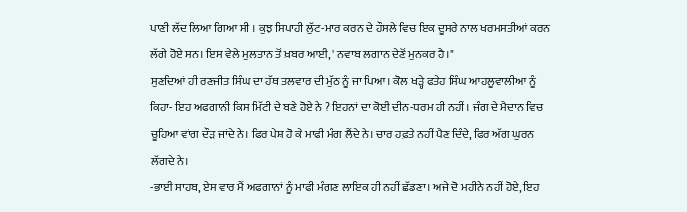ਪਾਣੀ ਲੱਦ ਲਿਆ ਗਿਆ ਸੀ । ਕੁਝ ਸਿਪਾਹੀ ਲੁੱਟ-ਮਾਰ ਕਰਨ ਦੇ ਹੌਸਲੇ ਵਿਚ ਇਕ ਦੂਸਰੇ ਨਾਲ ਖਰਮਸਤੀਆਂ ਕਰਨ ਲੱਗੇ ਹੋਏ ਸਨ। ਇਸ ਵੇਲੇ ਮੁਲਤਾਨ ਤੋਂ ਖ਼ਬਰ ਆਈ, ' ਨਵਾਬ ਲਗਾਨ ਦੇਣੋਂ ਮੁਨਕਰ ਹੈ।"
ਸੁਣਦਿਆਂ ਹੀ ਰਣਜੀਤ ਸਿੰਘ ਦਾ ਹੱਥ ਤਲਵਾਰ ਦੀ ਮੁੱਠ ਨੂੰ ਜਾ ਪਿਆ। ਕੋਲ ਖੜ੍ਹੇ ਫਤੇਹ ਸਿੰਘ ਆਹਲੂਵਾਲੀਆ ਨੂੰ ਕਿਹਾ- ਇਹ ਅਫਗਾਨੀ ਕਿਸ ਮਿੱਟੀ ਦੇ ਬਣੇ ਹੋਏ ਨੇ ? ਇਹਨਾਂ ਦਾ ਕੋਈ ਦੀਨ-ਧਰਮ ਹੀ ਨਹੀਂ। ਜੰਗ ਦੇ ਮੈਦਾਨ ਵਿਚ ਚੂਹਿਆ ਵਾਂਗ ਦੌੜ ਜਾਂਦੇ ਨੇ। ਫਿਰ ਪੇਸ਼ ਹੋ ਕੇ ਮਾਫੀ ਮੰਗ ਲੈਂਦੇ ਨੇ। ਚਾਰ ਹਫ਼ਤੇ ਨਹੀਂ ਪੈਣ ਦਿੰਦੇ, ਫਿਰ ਅੱਗ ਘੁਰਨ ਲੱਗਦੇ ਨੇ।
-ਭਾਈ ਸਾਹਬ, ਏਸ ਵਾਰ ਮੈਂ ਅਫਗਾਨਾਂ ਨੂੰ ਮਾਫੀ ਮੰਗਣ ਲਾਇਕ ਹੀ ਨਹੀਂ ਛੱਡਣਾ। ਅਜੇ ਦੋ ਮਹੀਨੇ ਨਹੀਂ ਹੋਏ, ਇਹ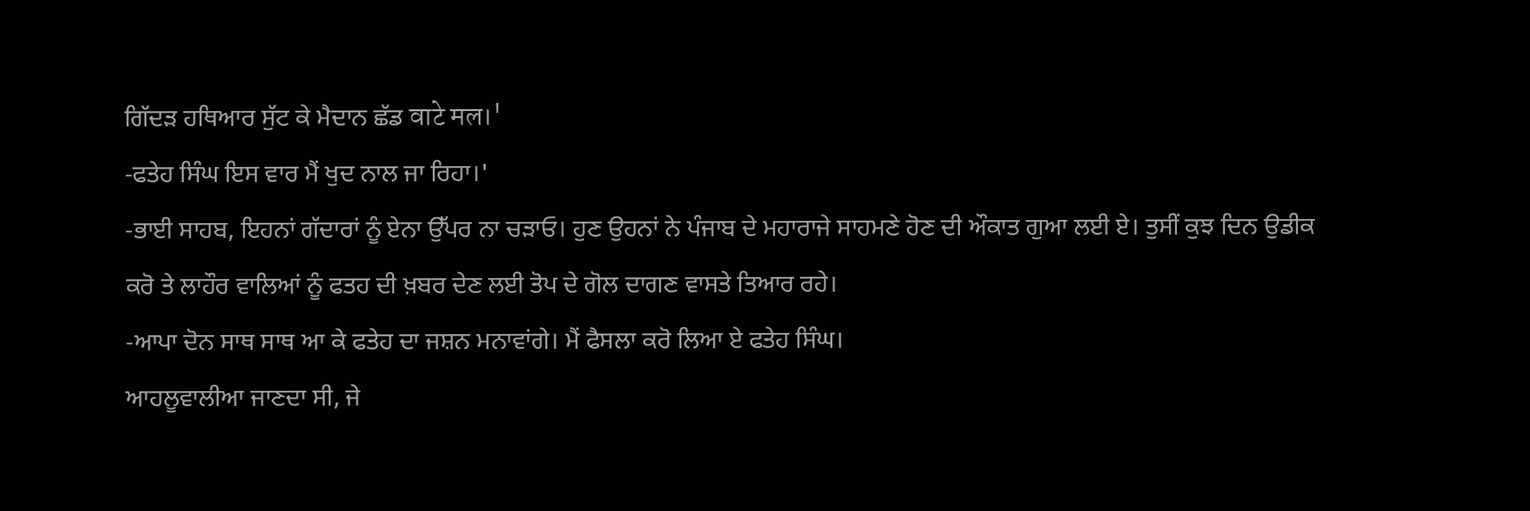ਗਿੱਦੜ ਹਥਿਆਰ ਸੁੱਟ ਕੇ ਮੈਦਾਨ ਛੱਡ वाटे मल।'
-ਫਤੇਹ ਸਿੰਘ ਇਸ ਵਾਰ ਮੈਂ ਖੁਦ ਨਾਲ ਜਾ ਰਿਹਾ।'
-ਭਾਈ ਸਾਹਬ, ਇਹਨਾਂ ਗੱਦਾਰਾਂ ਨੂੰ ਏਨਾ ਉੱਪਰ ਨਾ ਚੜਾਓ। ਹੁਣ ਉਹਨਾਂ ਨੇ ਪੰਜਾਬ ਦੇ ਮਹਾਰਾਜੇ ਸਾਹਮਣੇ ਹੋਣ ਦੀ ਔਕਾਤ ਗੁਆ ਲਈ ਏ। ਤੁਸੀਂ ਕੁਝ ਦਿਨ ਉਡੀਕ ਕਰੋ ਤੇ ਲਾਹੌਰ ਵਾਲਿਆਂ ਨੂੰ ਫਤਹ ਦੀ ਖ਼ਬਰ ਦੇਣ ਲਈ ਤੋਪ ਦੇ ਗੋਲ ਦਾਗਣ ਵਾਸਤੇ ਤਿਆਰ ਰਹੇ।
-ਆਪਾ ਦੋਨ ਸਾਥ ਸਾਥ ਆ ਕੇ ਫਤੇਹ ਦਾ ਜਸ਼ਨ ਮਨਾਵਾਂਗੇ। ਮੈਂ ਫੈਸਲਾ ਕਰੋ ਲਿਆ ਏ ਫਤੇਹ ਸਿੰਘ।
ਆਹਲੂਵਾਲੀਆ ਜਾਣਦਾ ਸੀ, ਜੇ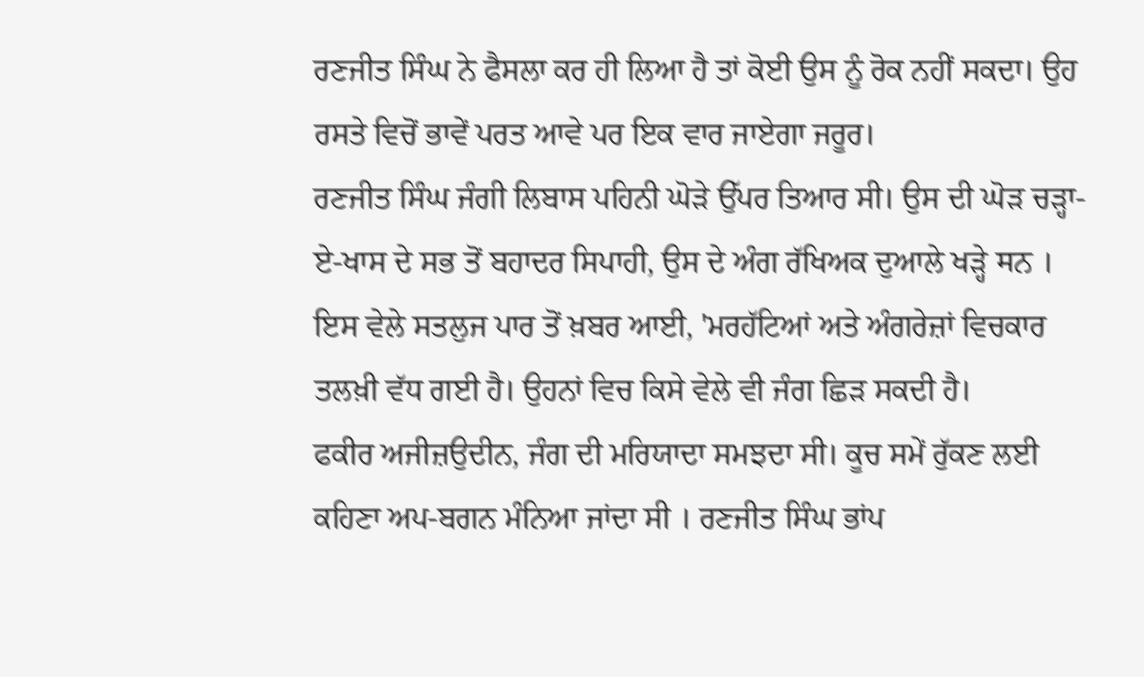ਰਣਜੀਤ ਸਿੰਘ ਨੇ ਫੈਸਲਾ ਕਰ ਹੀ ਲਿਆ ਹੈ ਤਾਂ ਕੋਈ ਉਸ ਨੂੰ ਰੋਕ ਨਹੀਂ ਸਕਦਾ। ਉਹ ਰਸਤੇ ਵਿਚੋਂ ਭਾਵੇਂ ਪਰਤ ਆਵੇ ਪਰ ਇਕ ਵਾਰ ਜਾਏਗਾ ਜਰੂਰ।
ਰਣਜੀਤ ਸਿੰਘ ਜੰਗੀ ਲਿਬਾਸ ਪਹਿਨੀ ਘੋੜੇ ਉੱਪਰ ਤਿਆਰ ਸੀ। ਉਸ ਦੀ ਘੋੜ ਚੜ੍ਹਾ-ਏ-ਖਾਸ ਦੇ ਸਭ ਤੋਂ ਬਹਾਦਰ ਸਿਪਾਹੀ, ਉਸ ਦੇ ਅੰਗ ਰੱਖਿਅਕ ਦੁਆਲੇ ਖੜ੍ਹੇ मਨ ।
ਇਸ ਵੇਲੇ ਸਤਲੁਜ ਪਾਰ ਤੋਂ ਖ਼ਬਰ ਆਈ, 'ਮਰਹੱਟਿਆਂ ਅਤੇ ਅੰਗਰੇਜ਼ਾਂ ਵਿਚਕਾਰ ਤਲਖ਼ੀ ਵੱਧ ਗਈ ਹੈ। ਉਹਨਾਂ ਵਿਚ ਕਿਸੇ ਵੇਲੇ ਵੀ ਜੰਗ ਛਿੜ ਸਕਦੀ ਹੈ।
ਫਕੀਰ ਅਜੀਜ਼ਉਦੀਨ, ਜੰਗ ਦੀ ਮਰਿਯਾਦਾ ਸਮਝਦਾ ਸੀ। ਕੂਚ ਸਮੇਂ ਰੁੱਕਣ ਲਈ ਕਹਿਣਾ ਅਪ-ਬਗਨ ਮੰਨਿਆ ਜਾਂਦਾ ਸੀ । ਰਣਜੀਤ ਸਿੰਘ ਭਾਂਪ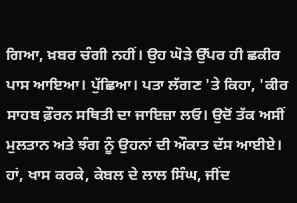ਗਿਆ, ਖ਼ਬਰ ਚੰਗੀ ਨਹੀਂ। ਉਹ ਘੋੜੇ ਉੱਪਰ ਹੀ ਛਕੀਰ ਪਾਸ ਆਇਆ। ਪੁੱਛਿਆ। ਪਤਾ ਲੱਗਣ 'ਤੇ ਕਿਹਾ, 'ਕੀਰ ਸਾਹਬ ਫ਼ੌਰਨ ਸਥਿਤੀ ਦਾ ਜਾਇਜ਼ਾ ਲਓ। ਉਦੋਂ ਤੱਕ ਅਸੀਂ ਮੁਲਤਾਨ ਅਤੇ ਝੰਗ ਨੂੰ ਉਹਨਾਂ ਦੀ ਔਕਾਤ ਦੱਸ ਆਈਏ। ਹਾਂ, ਖਾਸ ਕਰਕੇ, ਕੇਬਲ ਦੇ ਲਾਲ ਸਿੰਘ, ਜੀਂਦ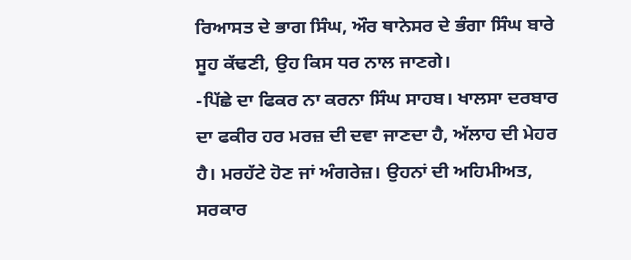ਰਿਆਸਤ ਦੇ ਭਾਗ ਸਿੰਘ, ਔਰ ਥਾਨੇਸਰ ਦੇ ਭੰਗਾ ਸਿੰਘ ਬਾਰੇ ਸੂਹ ਕੱਢਣੀ, ਉਹ ਕਿਸ ਧਰ ਨਾਲ ਜਾਣਗੇ।
-ਪਿੱਛੇ ਦਾ ਫਿਕਰ ਨਾ ਕਰਨਾ ਸਿੰਘ ਸਾਹਬ। ਖਾਲਸਾ ਦਰਬਾਰ ਦਾ ਫਕੀਰ ਹਰ ਮਰਜ਼ ਦੀ ਦਵਾ ਜਾਣਦਾ ਹੈ, ਅੱਲਾਹ ਦੀ ਮੇਹਰ ਹੈ। ਮਰਹੱਟੇ ਹੋਣ ਜਾਂ ਅੰਗਰੇਜ਼। ਉਹਨਾਂ ਦੀ ਅਹਿਮੀਅਤ, ਸਰਕਾਰ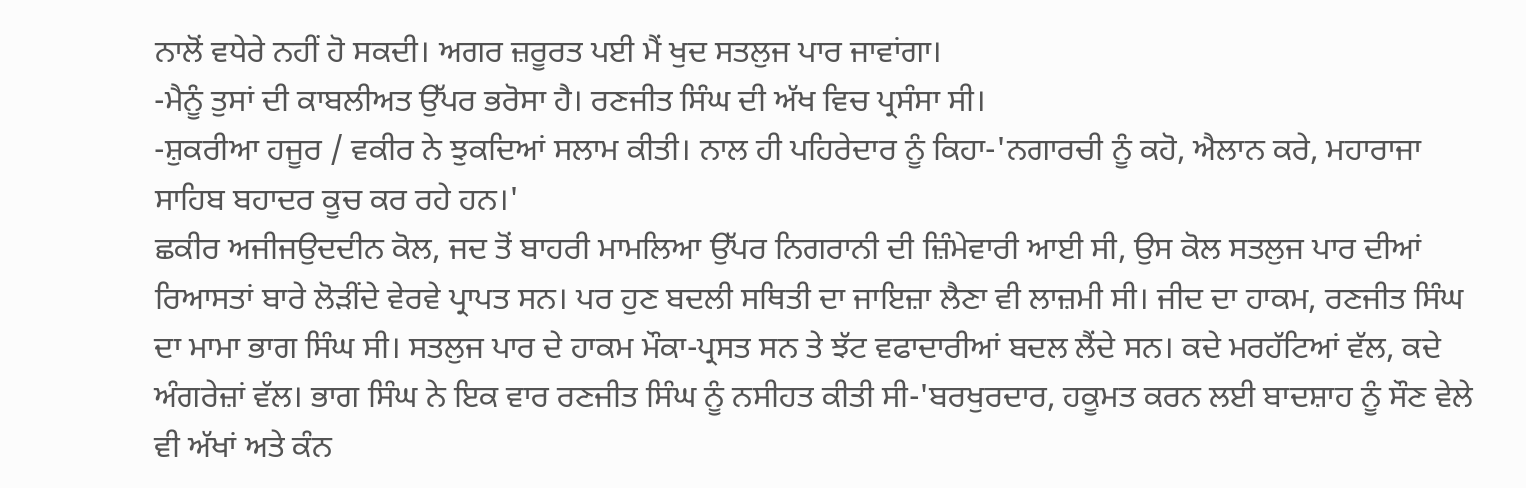ਨਾਲੋਂ ਵਧੇਰੇ ਨਹੀਂ ਹੋ ਸਕਦੀ। ਅਗਰ ਜ਼ਰੂਰਤ ਪਈ ਮੈਂ ਖੁਦ ਸਤਲੁਜ ਪਾਰ ਜਾਵਾਂਗਾ।
-ਮੈਨੂੰ ਤੁਸਾਂ ਦੀ ਕਾਬਲੀਅਤ ਉੱਪਰ ਭਰੋਸਾ ਹੈ। ਰਣਜੀਤ ਸਿੰਘ ਦੀ ਅੱਖ ਵਿਚ ਪ੍ਰਸੰਸਾ ਸੀ।
-ਸ਼ੁਕਰੀਆ ਹਜੂਰ / ਵਕੀਰ ਨੇ ਝੁਕਦਿਆਂ ਸਲਾਮ ਕੀਤੀ। ਨਾਲ ਹੀ ਪਹਿਰੇਦਾਰ ਨੂੰ ਕਿਹਾ-'ਨਗਾਰਚੀ ਨੂੰ ਕਹੋ, ਐਲਾਨ ਕਰੇ, ਮਹਾਰਾਜਾ ਸਾਹਿਬ ਬਹਾਦਰ ਕੂਚ ਕਰ ਰਹੇ ਹਨ।'
ਛਕੀਰ ਅਜੀਜਉਦਦੀਨ ਕੋਲ, ਜਦ ਤੋਂ ਬਾਹਰੀ ਮਾਮਲਿਆ ਉੱਪਰ ਨਿਗਰਾਨੀ ਦੀ ਜ਼ਿੰਮੇਵਾਰੀ ਆਈ ਸੀ, ਉਸ ਕੋਲ ਸਤਲੁਜ ਪਾਰ ਦੀਆਂ ਰਿਆਸਤਾਂ ਬਾਰੇ ਲੋੜੀਂਦੇ ਵੇਰਵੇ ਪ੍ਰਾਪਤ ਸਨ। ਪਰ ਹੁਣ ਬਦਲੀ ਸਥਿਤੀ ਦਾ ਜਾਇਜ਼ਾ ਲੈਣਾ ਵੀ ਲਾਜ਼ਮੀ ਸੀ। ਜੀਦ ਦਾ ਹਾਕਮ, ਰਣਜੀਤ ਸਿੰਘ ਦਾ ਮਾਮਾ ਭਾਗ ਸਿੰਘ ਸੀ। ਸਤਲੁਜ ਪਾਰ ਦੇ ਹਾਕਮ ਮੌਕਾ-ਪ੍ਰਸਤ ਸਨ ਤੇ ਝੱਟ ਵਫਾਦਾਰੀਆਂ ਬਦਲ ਲੈਂਦੇ ਸਨ। ਕਦੇ ਮਰਹੱਟਿਆਂ ਵੱਲ, ਕਦੇ ਅੰਗਰੇਜ਼ਾਂ ਵੱਲ। ਭਾਗ ਸਿੰਘ ਨੇ ਇਕ ਵਾਰ ਰਣਜੀਤ ਸਿੰਘ ਨੂੰ ਨਸੀਹਤ ਕੀਤੀ ਸੀ-'ਬਰਖੁਰਦਾਰ, ਹਕੂਮਤ ਕਰਨ ਲਈ ਬਾਦਸ਼ਾਹ ਨੂੰ ਸੌਣ ਵੇਲੇ ਵੀ ਅੱਖਾਂ ਅਤੇ ਕੰਨ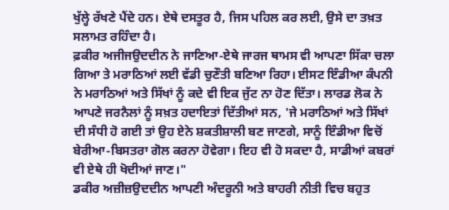ਖੁੱਲ੍ਹੇ ਰੱਖਣੇ ਪੈਂਦੇ ਹਨ। ਏਥੇ ਦਸਤੂਰ ਹੈ, ਜਿਸ ਪਹਿਲ ਕਰ ਲਈ, ਉਸੇ ਦਾ ਤਖ਼ਤ ਸਲਾਮਤ ਰਹਿੰਦਾ ਹੈ।
ਫ਼ਕੀਰ ਅਜੀਜਉਦਦੀਨ ਨੇ ਜਾਣਿਆ-ਏਥੇ ਜਾਰਜ ਥਾਮਸ ਵੀ ਆਪਣਾ ਸਿੱਕਾ ਚਲਾ ਗਿਆ ਤੇ ਮਰਾਠਿਆਂ ਲਈ ਵੱਡੀ ਚੁਣੌਤੀ ਬਣਿਆ ਰਿਹਾ। ਈਸਟ ਇੰਡੀਆ ਕੰਪਨੀ ਨੇ ਮਰਾਠਿਆਂ ਅਤੇ ਸਿੱਖਾਂ ਨੂੰ ਕਦੇ ਵੀ ਇਕ ਜੁੱਟ ਨਾ ਹੋਣ ਦਿੱਤਾ। ਲਾਰਡ ਲੋਕ ਨੇ ਆਪਣੇ ਜਰਨੈਲਾਂ ਨੂੰ ਸਖ਼ਤ ਹਦਾਇਤਾਂ ਦਿੱਤੀਆਂ ਸਨ, 'ਜੇ ਮਰਾਠਿਆਂ ਅਤੇ ਸਿੱਖਾਂ ਦੀ ਸੰਧੀ ਹੋ ਗਈ ਤਾਂ ਉਹ ਏਨੇ ਸ਼ਕਤੀਸ਼ਾਲੀ ਬਣ ਜਾਣਗੇ, ਸਾਨੂੰ ਇੰਡੀਆ ਵਿਚੋਂ ਬੇਰੀਆ-ਬਿਸਤਰਾ ਗੋਲ ਕਰਨਾ ਹੋਵੇਗਾ। ਇਹ ਵੀ ਹੋ ਸਕਦਾ ਹੈ, ਸਾਡੀਆਂ ਕਬਰਾਂ ਵੀ ਏਥੇ ਹੀ ਖੋਦੀਆਂ ਜਾਣ।"
ਡਕੀਰ ਅਜ਼ੀਜ਼ਉਦਦੀਨ ਆਪਣੀ ਅੰਦਰੂਨੀ ਅਤੇ ਬਾਹਰੀ ਨੀਤੀ ਵਿਚ ਬਹੁਤ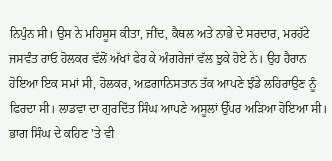ਨਿਪੁੰਨ ਸੀ। ਉਸ ਨੇ ਮਹਿਸੂਸ ਕੀਤਾ, ਜੀਂਦ, ਕੈਥਲ ਅਤੇ ਨਾਭੇ ਦੇ ਸਰਦਾਰ, ਮਰਹੱਟੇ ਜਸਵੰਤ ਰਾਓ ਹੋਲਕਰ ਵੱਲੋਂ ਅੱਖਾਂ ਫੇਰ ਕੇ ਅੰਗਰੇਜਾਂ ਵੱਲ ਝੁਕੇ ਹੋਏ ਨੇ। ਉਹ ਹੈਰਾਨ ਹੋਇਆ ਇਕ ਸਮਾਂ ਸੀ, ਹੋਲਕਰ, ਅਫ਼ਗਾਨਿਸਤਾਨ ਤੱਕ ਆਪਣੇ ਝੰਡੇ ਲਹਿਰਾਉਣ ਨੂੰ ਫਿਰਦਾ ਸੀ। ਲਾਡਵਾ ਦਾ ਗੁਰਦਿੱਤ ਸਿੰਘ ਆਪਣੇ ਅਸੂਲਾਂ ਉੱਪਰ ਅੜਿਆ ਹੋਇਆ ਸੀ। ਭਾਗ ਸਿੰਘ ਦੇ ਕਹਿਣ 'ਤੇ ਵੀ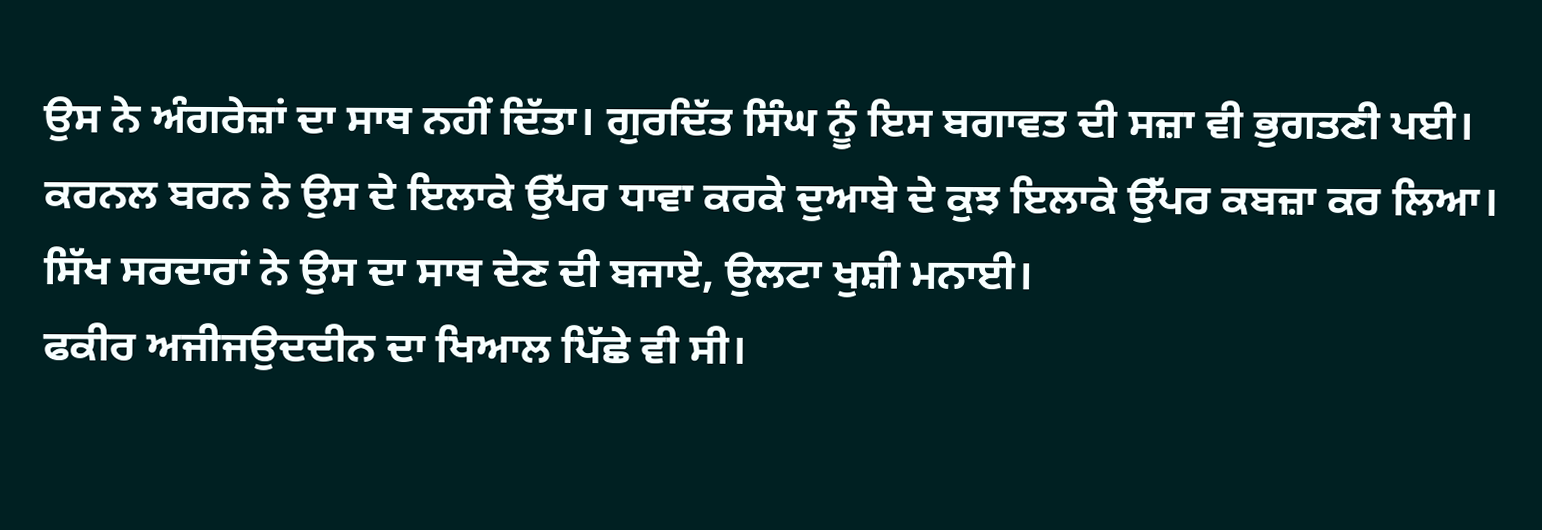ਉਸ ਨੇ ਅੰਗਰੇਜ਼ਾਂ ਦਾ ਸਾਥ ਨਹੀਂ ਦਿੱਤਾ। ਗੁਰਦਿੱਤ ਸਿੰਘ ਨੂੰ ਇਸ ਬਗਾਵਤ ਦੀ ਸਜ਼ਾ ਵੀ ਭੁਗਤਣੀ ਪਈ। ਕਰਨਲ ਬਰਨ ਨੇ ਉਸ ਦੇ ਇਲਾਕੇ ਉੱਪਰ ਧਾਵਾ ਕਰਕੇ ਦੁਆਬੇ ਦੇ ਕੁਝ ਇਲਾਕੇ ਉੱਪਰ ਕਬਜ਼ਾ ਕਰ ਲਿਆ। ਸਿੱਖ ਸਰਦਾਰਾਂ ਨੇ ਉਸ ਦਾ ਸਾਥ ਦੇਣ ਦੀ ਬਜਾਏ, ਉਲਟਾ ਖੁਸ਼ੀ ਮਨਾਈ।
ਫਕੀਰ ਅਜੀਜਉਦਦੀਨ ਦਾ ਖਿਆਲ ਪਿੱਛੇ ਵੀ ਸੀ।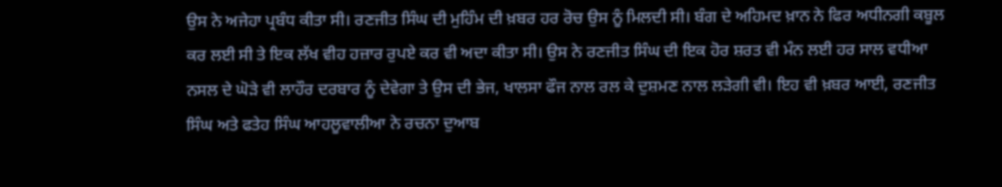ਉਸ ਨੇ ਅਜੇਹਾ ਪ੍ਰਬੰਧ ਕੀਤਾ ਸੀ। ਰਣਜੀਤ ਸਿੰਘ ਦੀ ਮੁਹਿੰਮ ਦੀ ਖ਼ਬਰ ਹਰ ਰੋਚ ਉਸ ਨੂੰ ਮਿਲਦੀ ਸੀ। ਬੰਗ ਦੇ ਅਹਿਮਦ ਖ਼ਾਨ ਨੇ ਫਿਰ ਅਧੀਨਗੀ ਕਬੂਲ ਕਰ ਲਈ ਸੀ ਤੇ ਇਕ ਲੱਖ ਵੀਹ ਹਜ਼ਾਰ ਰੁਪਏ ਕਰ ਵੀ ਅਦਾ ਕੀਤਾ ਸੀ। ਉਸ ਨੇ ਰਣਜੀਤ ਸਿੰਘ ਦੀ ਇਕ ਹੋਰ ਸ਼ਰਤ ਵੀ ਮੰਨ ਲਈ ਹਰ ਸਾਲ ਵਧੀਆ ਨਸਲ ਦੇ ਘੋੜੇ ਵੀ ਲਾਹੌਰ ਦਰਬਾਰ ਨੂੰ ਦੇਵੇਗਾ ਤੇ ਉਸ ਦੀ ਭੇਜ, ਖਾਲਸਾ ਫੌਜ ਨਾਲ ਰਲ ਕੇ ਦੁਸ਼ਮਣ ਨਾਲ ਲੜੇਗੀ ਵੀ। ਇਹ ਵੀ ਖ਼ਬਰ ਆਈ, ਰਣਜੀਤ ਸਿੰਘ ਅਤੇ ਫਤੇਹ ਸਿੰਘ ਆਹਲੂਵਾਲੀਆ ਨੇ ਰਚਨਾ ਦੁਆਬ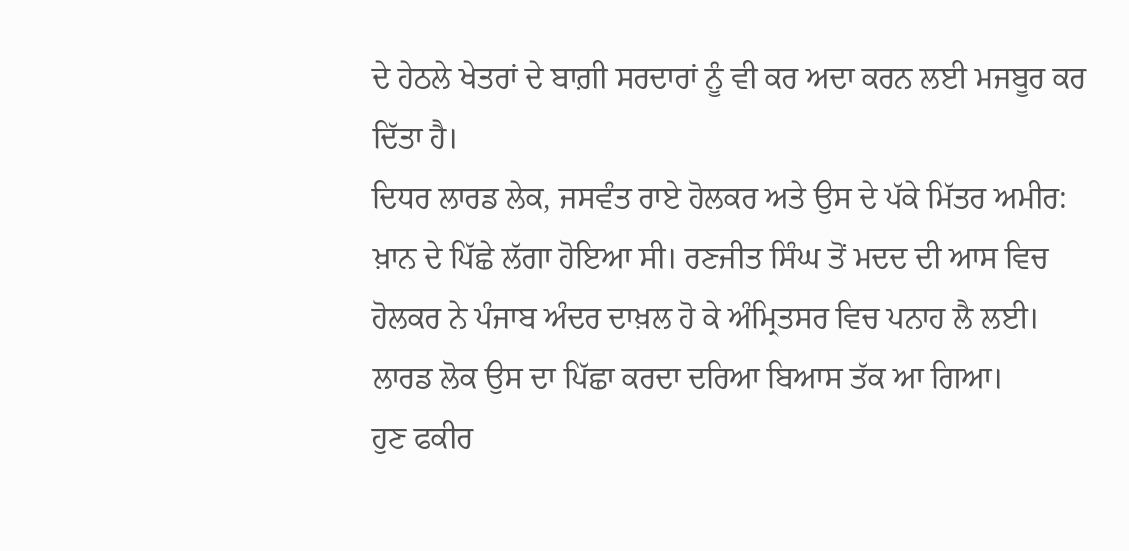ਦੇ ਹੇਠਲੇ ਖੇਤਰਾਂ ਦੇ ਬਾਗ਼ੀ ਸਰਦਾਰਾਂ ਨੂੰ ਵੀ ਕਰ ਅਦਾ ਕਰਨ ਲਈ ਮਜਬੂਰ ਕਰ ਦਿੱਤਾ ਹੈ।
ਦਿਧਰ ਲਾਰਡ ਲੇਕ, ਜਸਵੰਤ ਰਾਏ ਹੋਲਕਰ ਅਤੇ ਉਸ ਦੇ ਪੱਕੇ ਮਿੱਤਰ ਅਮੀਰ: ਖ਼ਾਨ ਦੇ ਪਿੱਛੇ ਲੱਗਾ ਹੋਇਆ ਸੀ। ਰਣਜੀਤ ਸਿੰਘ ਤੋਂ ਮਦਦ ਦੀ ਆਸ ਵਿਚ ਹੋਲਕਰ ਨੇ ਪੰਜਾਬ ਅੰਦਰ ਦਾਖ਼ਲ ਹੋ ਕੇ ਅੰਮ੍ਰਿਤਸਰ ਵਿਚ ਪਨਾਹ ਲੈ ਲਈ। ਲਾਰਡ ਲੋਕ ਉਸ ਦਾ ਪਿੱਛਾ ਕਰਦਾ ਦਰਿਆ ਬਿਆਸ ਤੱਕ ਆ ਗਿਆ।
ਹੁਣ ਫਕੀਰ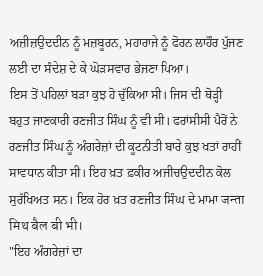ਅਜ਼ੀਜ਼ਉਦਦੀਨ ਨੂੰ ਮਜ਼ਬੂਰਨ, ਮਹਾਰਾਜੇ ਨੂੰ ਫੋਰਨ ਲਾਹੌਰ ਪੁੱਜਣ ਲਈ ਦਾ ਸੰਦੇਸ਼ ਦੇ ਕੇ ਘੋੜਸਵਾਰ ਭੇਜਣਾ ਪਿਆ।
ਇਸ ਤੋਂ ਪਹਿਲਾਂ ਬੜਾ ਕੁਝ ਹੋ ਚੁੱਕਿਆ ਸੀ। ਜਿਸ ਦੀ ਥੋੜ੍ਹੀ ਬਹੁਤ ਜਾਣਕਾਰੀ ਰਣਜੀਤ ਸਿੰਘ ਨੂੰ ਵੀ ਸੀ। ਫਰਾਂਸੀਸੀ ਪੈਰੋਂ ਨੇ ਰਣਜੀਤ ਸਿੰਘ ਨੂੰ ਅੰਗਰੇਜ਼ਾਂ ਦੀ ਕੂਟਨੀਤੀ ਬਾਰੇ ਕੁਝ ਖਤਾਂ ਰਾਹੀਂ ਸਾਵਧਾਨ ਕੀਤਾ ਸੀ। ਇਹ ਖ਼ਤ ਫ਼ਕੀਰ ਅਜੀਚਉਦਦੀਨ ਕੋਲ ਸੁਰੱਖਿਅਤ ਸਨ। ਇਕ ਹੋਰ ਖ਼ਤ ਰਣਜੀਤ ਸਿੰਘ ਦੇ ਮਾਮਾ जन्ता मिथ बैल बी भी।
"ਇਹ ਅੰਗਰੇਜ਼ਾਂ ਦਾ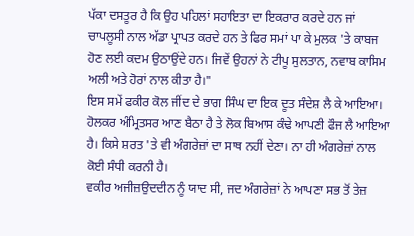ਪੱਕਾ ਦਸਤੂਰ ਹੈ ਕਿ ਉਹ ਪਹਿਲਾਂ ਸਹਾਇਤਾ ਦਾ ਇਕਰਾਰ ਕਰਦੇ ਹਨ ਜਾਂ ਚਾਪਲੂਸੀ ਨਾਲ ਅੱਡਾ ਪ੍ਰਾਪਤ ਕਰਦੇ ਹਨ ਤੇ ਫਿਰ ਸਮਾਂ ਪਾ ਕੇ ਮੁਲਕ 'ਤੇ ਕਾਬਜ ਹੋਣ ਲਈ ਕਦਮ ਉਠਾਉਂਦੇ ਹਨ। ਜਿਵੇਂ ਉਹਨਾਂ ਨੇ ਟੀਪੂ ਸੁਲਤਾਨ, ਨਵਾਬ ਕਾਸਿਮ ਅਲੀ ਅਤੇ ਹੋਰਾਂ ਨਾਲ ਕੀਤਾ ਹੈ।"
ਇਸ ਸਮੇਂ ਫਕੀਰ ਕੋਲ ਜੀਂਦ ਦੇ ਭਾਗ ਸਿੰਘ ਦਾ ਇਕ ਦੂਤ ਸੰਦੇਸ਼ ਲੈ ਕੇ ਆਇਆ।
ਹੋਲਕਰ ਅੰਮ੍ਰਿਤਸਰ ਆਣ ਬੈਠਾ ਹੈ ਤੇ ਲੋਕ ਬਿਆਸ ਕੰਢੇ ਆਪਣੀ ਫੌਜ ਲੈ ਆਇਆ ਹੈ। ਕਿਸੇ ਸ਼ਰਤ 'ਤੇ ਵੀ ਅੰਗਰੇਜ਼ਾਂ ਦਾ ਸਾਥ ਨਹੀਂ ਦੇਣਾ। ਨਾ ਹੀ ਅੰਗਰੇਜ਼ਾਂ ਨਾਲ ਕੋਈ ਸੰਧੀ ਕਰਨੀ ਹੈ।
ਵਕੀਰ ਅਜੀਜ਼ਉਦਦੀਨ ਨੂੰ ਯਾਦ ਸੀ, ਜਦ ਅੰਗਰੇਜ਼ਾਂ ਨੇ ਆਪਣਾ ਸਭ ਤੋਂ ਤੇਜ਼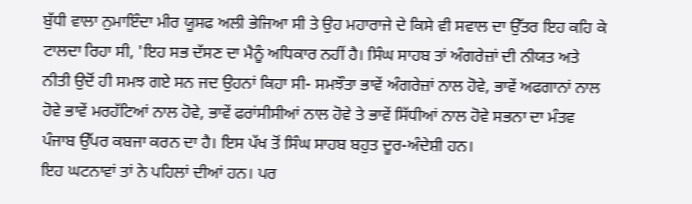ਬੁੱਧੀ ਵਾਲਾ ਨੁਮਾਇੰਦਾ ਮੀਰ ਯੂਸਫ ਅਲੀ ਭੇਜਿਆ ਸੀ ਤੇ ਉਹ ਮਹਾਰਾਜੇ ਦੇ ਕਿਸੇ ਵੀ ਸਵਾਲ ਦਾ ਉੱਤਰ ਇਹ ਕਹਿ ਕੇ ਟਾਲਦਾ ਰਿਹਾ ਸੀ, 'ਇਹ ਸਭ ਦੱਸਣ ਦਾ ਮੈਨੂੰ ਅਧਿਕਾਰ ਨਹੀਂ ਹੈ। ਸਿੰਘ ਸਾਹਬ ਤਾਂ ਅੰਗਰੇਜ਼ਾਂ ਦੀ ਨੀਯਤ ਅਤੇ ਨੀਤੀ ਉਦੋਂ ਹੀ ਸਮਝ ਗਏ ਸਨ ਜਦ ਉਹਨਾਂ ਕਿਹਾ ਸੀ- ਸਮਝੌਤਾ ਭਾਵੇਂ ਅੰਗਰੇਜ਼ਾਂ ਨਾਲ ਹੋਵੇ, ਭਾਵੇਂ ਅਫਗਾਨਾਂ ਨਾਲ ਹੋਵੇ ਭਾਵੇਂ ਮਰਹੱਟਿਆਂ ਨਾਲ ਹੋਵੇ, ਭਾਵੇਂ ਫਰਾਂਸੀਸੀਆਂ ਨਾਲ ਹੋਵੇ ਤੇ ਭਾਵੇਂ ਸਿੱਧੀਆਂ ਨਾਲ ਹੋਵੇ ਸਭਨਾ ਦਾ ਮੰਤਵ ਪੰਜਾਬ ਉੱਪਰ ਕਬਜਾ ਕਰਨ ਦਾ ਹੈ। ਇਸ ਪੱਖ ਤੋਂ ਸਿੰਘ ਸਾਹਬ ਬਹੁਤ ਦੂਰ-ਅੰਦੇਸ਼ੀ ਹਨ।
ਇਹ ਘਟਨਾਵਾਂ ਤਾਂ ਨੇ ਪਹਿਲਾਂ ਦੀਆਂ ਹਨ। ਪਰ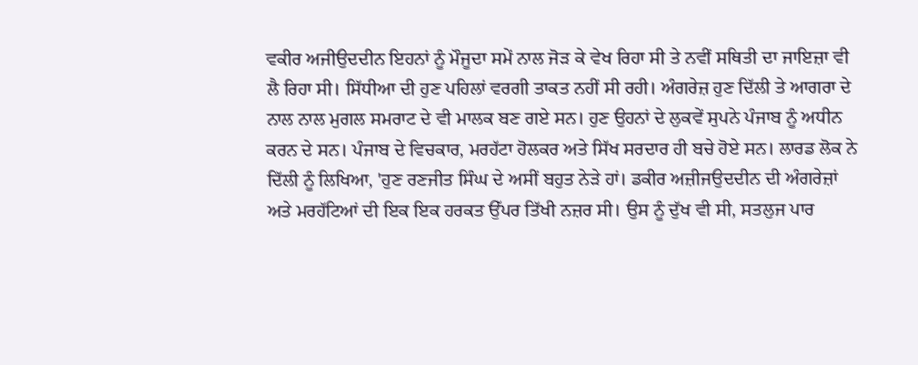ਵਕੀਰ ਅਜੀਉਦਦੀਨ ਇਹਨਾਂ ਨੂੰ ਮੌਜੂਦਾ ਸਮੇਂ ਨਾਲ ਜੋੜ ਕੇ ਵੇਖ ਰਿਹਾ ਸੀ ਤੇ ਨਵੀਂ ਸਥਿਤੀ ਦਾ ਜਾਇਜ਼ਾ ਵੀ ਲੈ ਰਿਹਾ ਸੀ। ਸਿੱਧੀਆ ਦੀ ਹੁਣ ਪਹਿਲਾਂ ਵਰਗੀ ਤਾਕਤ ਨਹੀਂ ਸੀ ਰਹੀ। ਅੰਗਰੇਜ਼ ਹੁਣ ਦਿੱਲੀ ਤੇ ਆਗਰਾ ਦੇ ਨਾਲ ਨਾਲ ਮੁਗਲ ਸਮਰਾਟ ਦੇ ਵੀ ਮਾਲਕ ਬਣ ਗਏ ਸਨ। ਹੁਣ ਉਹਨਾਂ ਦੇ ਲੁਕਵੇਂ ਸੁਪਨੇ ਪੰਜਾਬ ਨੂੰ ਅਧੀਨ ਕਰਨ ਦੇ ਸਨ। ਪੰਜਾਬ ਦੇ ਵਿਚਕਾਰ, ਮਰਹੱਟਾ ਹੋਲਕਰ ਅਤੇ ਸਿੱਖ ਸਰਦਾਰ ਹੀ ਬਚੇ ਹੋਏ ਸਨ। ਲਾਰਡ ਲੋਕ ਨੇ ਦਿੱਲੀ ਨੂੰ ਲਿਖਿਆ, 'ਹੁਣ ਰਣਜੀਤ ਸਿੰਘ ਦੇ ਅਸੀਂ ਬਹੁਤ ਨੇੜੇ ਹਾਂ। ਡਕੀਰ ਅਜ਼ੀਜਉਦਦੀਨ ਦੀ ਅੰਗਰੇਜ਼ਾਂ ਅਤੇ ਮਰਹੱਟਿਆਂ ਦੀ ਇਕ ਇਕ ਹਰਕਤ ਉੱਪਰ ਤਿੱਖੀ ਨਜ਼ਰ ਸੀ। ਉਸ ਨੂੰ ਦੁੱਖ ਵੀ ਸੀ, ਸਤਲੁਜ ਪਾਰ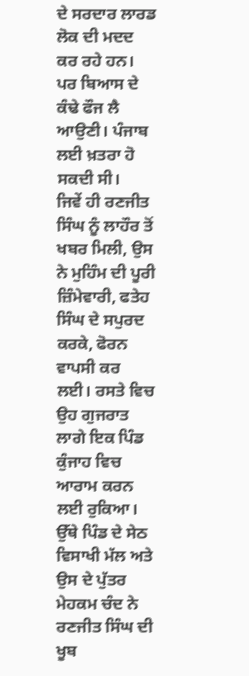ਦੇ ਸਰਦਾਰ ਲਾਰਡ ਲੋਕ ਦੀ ਮਦਦ ਕਰ ਰਹੇ ਹਨ। ਪਰ ਬਿਆਸ ਦੇ ਕੰਢੇ ਫੌਜ ਲੈ ਆਉਣੀ। ਪੰਜਾਬ ਲਈ ਖ਼ਤਰਾ ਹੋ ਸਕਦੀ ਸੀ।
ਜਿਵੇਂ ਹੀ ਰਣਜੀਤ ਸਿੰਘ ਨੂੰ ਲਾਹੌਰ ਤੋਂ ਖਬਰ ਮਿਲੀ, ਉਸ ਨੇ ਮੁਹਿੰਮ ਦੀ ਪੂਰੀ ਜ਼ਿੰਮੇਵਾਰੀ, ਫਤੇਹ ਸਿੰਘ ਦੇ ਸਪੁਰਦ ਕਰਕੇ, ਫੋਰਨ ਵਾਪਸੀ ਕਰ ਲਈ। ਰਸਤੇ ਵਿਚ ਉਹ ਗੁਜਰਾਤ ਲਾਗੇ ਇਕ ਪਿੰਡ ਕੁੰਜਾਹ ਵਿਚ ਆਰਾਮ ਕਰਨ ਲਈ ਰੁਕਿਆ। ਉੱਥੇ ਪਿੰਡ ਦੇ ਸੇਠ ਵਿਸਾਖੀ ਮੱਲ ਅਤੇ ਉਸ ਦੇ ਪੁੱਤਰ ਮੇਹਕਮ ਚੰਦ ਨੇ ਰਣਜੀਤ ਸਿੰਘ ਦੀ ਖੂਬ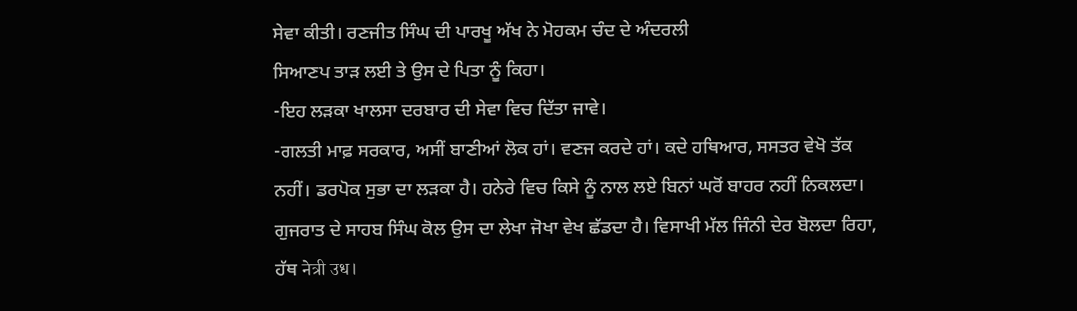ਸੇਵਾ ਕੀਤੀ। ਰਣਜੀਤ ਸਿੰਘ ਦੀ ਪਾਰਖੂ ਅੱਖ ਨੇ ਮੋਹਕਮ ਚੰਦ ਦੇ ਅੰਦਰਲੀ
ਸਿਆਣਪ ਤਾੜ ਲਈ ਤੇ ਉਸ ਦੇ ਪਿਤਾ ਨੂੰ ਕਿਹਾ।
-ਇਹ ਲੜਕਾ ਖਾਲਸਾ ਦਰਬਾਰ ਦੀ ਸੇਵਾ ਵਿਚ ਦਿੱਤਾ ਜਾਵੇ।
-ਗਲਤੀ ਮਾਫ਼ ਸਰਕਾਰ, ਅਸੀਂ ਬਾਣੀਆਂ ਲੋਕ ਹਾਂ। ਵਣਜ ਕਰਦੇ ਹਾਂ। ਕਦੇ ਹਥਿਆਰ, ਸਸਤਰ ਵੇਖੋ ਤੱਕ ਨਹੀਂ। ਡਰਪੋਕ ਸੁਭਾ ਦਾ ਲੜਕਾ ਹੈ। ਹਨੇਰੇ ਵਿਚ ਕਿਸੇ ਨੂੰ ਨਾਲ ਲਏ ਬਿਨਾਂ ਘਰੋਂ ਬਾਹਰ ਨਹੀਂ ਨਿਕਲਦਾ। ਗੁਜਰਾਤ ਦੇ ਸਾਹਬ ਸਿੰਘ ਕੋਲ ਉਸ ਦਾ ਲੇਖਾ ਜੋਖਾ ਵੇਖ ਛੱਡਦਾ ਹੈ। ਵਿਸਾਖੀ ਮੱਲ ਜਿੰਨੀ ਦੇਰ ਬੋਲਦਾ ਰਿਹਾ, ਹੱਥ नेत्री उध।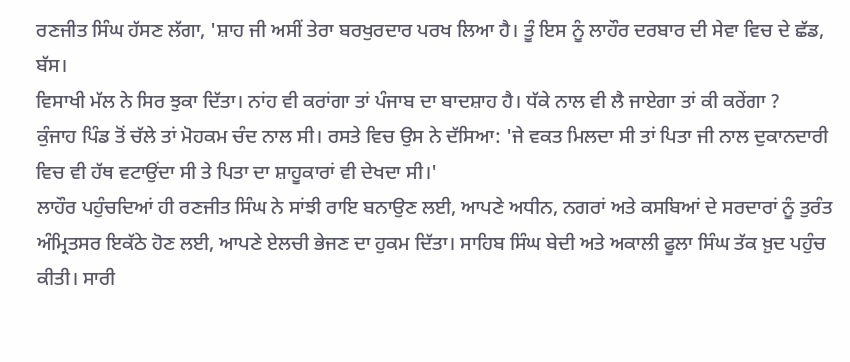ਰਣਜੀਤ ਸਿੰਘ ਹੱਸਣ ਲੱਗਾ, 'ਸ਼ਾਹ ਜੀ ਅਸੀਂ ਤੇਰਾ ਬਰਖੁਰਦਾਰ ਪਰਖ ਲਿਆ ਹੈ। ਤੂੰ ਇਸ ਨੂੰ ਲਾਹੌਰ ਦਰਬਾਰ ਦੀ ਸੇਵਾ ਵਿਚ ਦੇ ਛੱਡ, ਬੱਸ।
ਵਿਸਾਖੀ ਮੱਲ ਨੇ ਸਿਰ ਝੁਕਾ ਦਿੱਤਾ। ਨਾਂਹ ਵੀ ਕਰਾਂਗਾ ਤਾਂ ਪੰਜਾਬ ਦਾ ਬਾਦਸ਼ਾਹ ਹੈ। ਧੱਕੇ ਨਾਲ ਵੀ ਲੈ ਜਾਏਗਾ ਤਾਂ ਕੀ ਕਰੇਂਗਾ ?
ਕੁੰਜਾਹ ਪਿੰਡ ਤੋਂ ਚੱਲੇ ਤਾਂ ਮੋਹਕਮ ਚੰਦ ਨਾਲ ਸੀ। ਰਸਤੇ ਵਿਚ ਉਸ ਨੇ ਦੱਸਿਆ: 'ਜੇ ਵਕਤ ਮਿਲਦਾ ਸੀ ਤਾਂ ਪਿਤਾ ਜੀ ਨਾਲ ਦੁਕਾਨਦਾਰੀ ਵਿਚ ਵੀ ਹੱਥ ਵਟਾਉਂਦਾ ਸੀ ਤੇ ਪਿਤਾ ਦਾ ਸ਼ਾਹੂਕਾਰਾਂ ਵੀ ਦੇਖਦਾ ਸੀ।'
ਲਾਹੌਰ ਪਹੁੰਚਦਿਆਂ ਹੀ ਰਣਜੀਤ ਸਿੰਘ ਨੇ ਸਾਂਝੀ ਰਾਇ ਬਨਾਉਣ ਲਈ, ਆਪਣੇ ਅਧੀਨ, ਨਗਰਾਂ ਅਤੇ ਕਸਬਿਆਂ ਦੇ ਸਰਦਾਰਾਂ ਨੂੰ ਤੁਰੰਤ ਅੰਮ੍ਰਿਤਸਰ ਇਕੱਠੇ ਹੋਣ ਲਈ, ਆਪਣੇ ਏਲਚੀ ਭੇਜਣ ਦਾ ਹੁਕਮ ਦਿੱਤਾ। ਸਾਹਿਬ ਸਿੰਘ ਬੇਦੀ ਅਤੇ ਅਕਾਲੀ ਫੂਲਾ ਸਿੰਘ ਤੱਕ ਖ਼ੁਦ ਪਹੁੰਚ ਕੀਤੀ। ਸਾਰੀ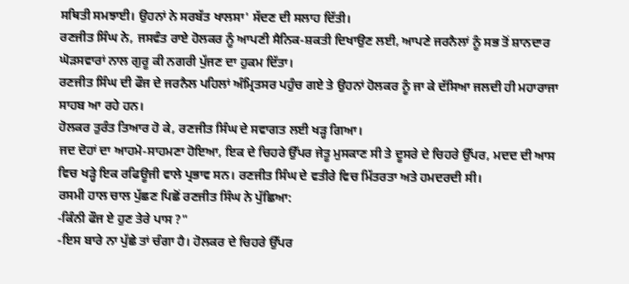ਸਥਿਤੀ ਸਮਝਾਈ। ਉਹਨਾਂ ਨੇ ਸਰਬੱਤ ਖਾਲਸਾ' ਸੱਦਣ ਦੀ ਸਲਾਹ ਦਿੱਤੀ।
ਰਣਜੀਤ ਸਿੰਘ ਨੇ, ਜਸਵੰਤ ਰਾਏ ਹੋਲਕਰ ਨੂੰ ਆਪਣੀ ਸੈਨਿਕ-ਸ਼ਕਤੀ ਦਿਖਾਉਣ ਲਈ, ਆਪਣੇ ਜਰਨੈਲਾਂ ਨੂੰ ਸਭ ਤੋਂ ਸ਼ਾਨਦਾਰ ਘੋੜਸਵਾਰਾਂ ਨਾਲ ਗੁਰੂ ਕੀ ਨਗਰੀ ਪੁੱਜਣ ਦਾ ਹੁਕਮ ਦਿੱਤਾ।
ਰਣਜੀਤ ਸਿੰਘ ਦੀ ਫੌਜ ਦੇ ਜਰਨੈਲ ਪਹਿਲਾਂ ਅੰਮ੍ਰਿਤਸਰ ਪਹੁੰਚ ਗਏ ਤੇ ਉਹਨਾਂ ਹੋਲਕਰ ਨੂੰ ਜਾ ਕੇ ਦੱਸਿਆ ਜਲਦੀ ਹੀ ਮਹਾਰਾਜਾ ਸਾਹਬ ਆ ਰਹੇ ਹਨ।
ਹੋਲਕਰ ਤੁਰੰਤ ਤਿਆਰ ਹੋ ਕੇ, ਰਣਜੀਤ ਸਿੰਘ ਦੇ ਸਵਾਗਤ ਲਈ ਖੜ੍ਹ ਗਿਆ।
ਜਦ ਦੋਹਾਂ ਦਾ ਆਹਮੋ-ਸਾਹਮਣਾ ਹੋਇਆ, ਇਕ ਦੇ ਚਿਹਰੇ ਉੱਪਰ ਜੇਤੂ ਮੁਸਕਾਣ ਸੀ ਤੇ ਦੂਸਰੇ ਦੇ ਚਿਹਰੇ ਉੱਪਰ, ਮਦਦ ਦੀ ਆਸ ਵਿਚ ਖੜ੍ਹੇ ਇਕ ਰਫਿਊਜੀ ਵਾਲੇ ਪ੍ਰਭਾਵ ਸਨ। ਰਣਜੀਤ ਸਿੰਘ ਦੇ ਵਤੀਰੇ ਵਿਚ ਮਿੱਤਰਤਾ ਅਤੇ ਹਮਦਰਦੀ ਸੀ।
ਰਸਮੀ ਹਾਲ ਚਾਲ ਪੁੱਛਣ ਪਿਛੋਂ ਰਣਜੀਤ ਸਿੰਘ ਨੇ ਪੁੱਛਿਆ:
-ਕਿੰਨੀ ਫੌਜ ਏ ਹੁਣ ਤੇਰੇ ਪਾਸ ?"
-ਇਸ ਬਾਰੇ ਨਾ ਪੁੱਛੇ ਤਾਂ ਚੰਗਾ ਹੈ। ਹੋਲਕਰ ਦੇ ਚਿਹਰੇ ਉੱਪਰ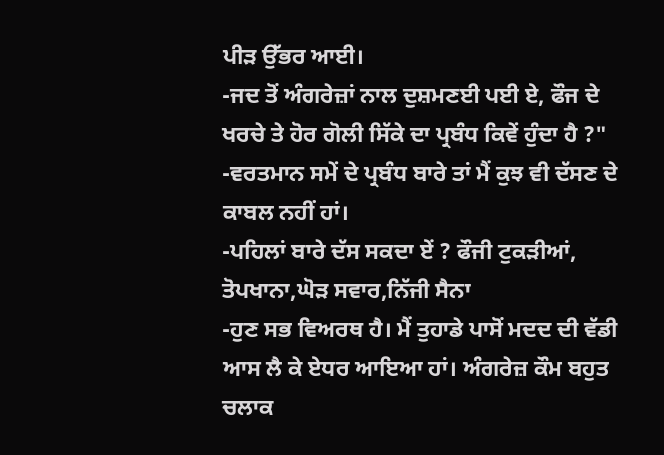ਪੀੜ ਉੱਭਰ ਆਈ।
-ਜਦ ਤੋਂ ਅੰਗਰੇਜ਼ਾਂ ਨਾਲ ਦੁਸ਼ਮਣਈ ਪਈ ਏ, ਫੌਜ ਦੇ ਖਰਚੇ ਤੇ ਹੋਰ ਗੋਲੀ ਸਿੱਕੇ ਦਾ ਪ੍ਰਬੰਧ ਕਿਵੇਂ ਹੁੰਦਾ ਹੈ ?"
-ਵਰਤਮਾਨ ਸਮੇਂ ਦੇ ਪ੍ਰਬੰਧ ਬਾਰੇ ਤਾਂ ਮੈਂ ਕੁਝ ਵੀ ਦੱਸਣ ਦੇ ਕਾਬਲ ਨਹੀਂ ਹਾਂ।
-ਪਹਿਲਾਂ ਬਾਰੇ ਦੱਸ ਸਕਦਾ ਏਂ ? ਫੌਜੀ ਟੁਕੜੀਆਂ, ਤੋਪਖਾਨਾ,ਘੋੜ ਸਵਾਰ,ਨਿੱਜੀ ਸੈਨਾ
-ਹੁਣ ਸਭ ਵਿਅਰਥ ਹੈ। ਮੈਂ ਤੁਹਾਡੇ ਪਾਸੋਂ ਮਦਦ ਦੀ ਵੱਡੀ ਆਸ ਲੈ ਕੇ ਏਧਰ ਆਇਆ ਹਾਂ। ਅੰਗਰੇਜ਼ ਕੌਮ ਬਹੁਤ ਚਲਾਕ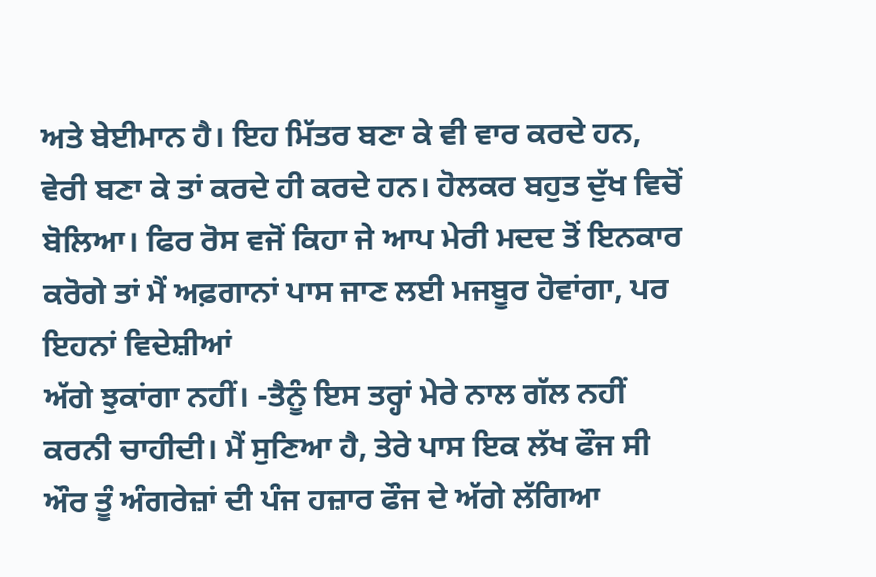ਅਤੇ ਬੇਈਮਾਨ ਹੈ। ਇਹ ਮਿੱਤਰ ਬਣਾ ਕੇ ਵੀ ਵਾਰ ਕਰਦੇ ਹਨ, ਵੇਰੀ ਬਣਾ ਕੇ ਤਾਂ ਕਰਦੇ ਹੀ ਕਰਦੇ ਹਨ। ਹੋਲਕਰ ਬਹੁਤ ਦੁੱਖ ਵਿਚੋਂ ਬੋਲਿਆ। ਫਿਰ ਰੋਸ ਵਜੋਂ ਕਿਹਾ ਜੇ ਆਪ ਮੇਰੀ ਮਦਦ ਤੋਂ ਇਨਕਾਰ ਕਰੋਗੇ ਤਾਂ ਮੈਂ ਅਫ਼ਗਾਨਾਂ ਪਾਸ ਜਾਣ ਲਈ ਮਜਬੂਰ ਹੋਵਾਂਗਾ, ਪਰ ਇਹਨਾਂ ਵਿਦੇਸ਼ੀਆਂ
ਅੱਗੇ ਝੁਕਾਂਗਾ ਨਹੀਂ। -ਤੈਨੂੰ ਇਸ ਤਰ੍ਹਾਂ ਮੇਰੇ ਨਾਲ ਗੱਲ ਨਹੀਂ ਕਰਨੀ ਚਾਹੀਦੀ। ਮੈਂ ਸੁਣਿਆ ਹੈ, ਤੇਰੇ ਪਾਸ ਇਕ ਲੱਖ ਫੌਜ ਸੀ ਔਰ ਤੂੰ ਅੰਗਰੇਜ਼ਾਂ ਦੀ ਪੰਜ ਹਜ਼ਾਰ ਫੌਜ ਦੇ ਅੱਗੇ ਲੱਗਿਆ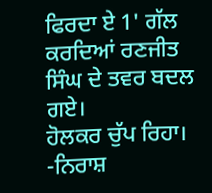ਫਿਰਦਾ ਏ 1' ਗੱਲ ਕਰਦਿਆਂ ਰਣਜੀਤ ਸਿੰਘ ਦੇ ਤਵਰ ਬਦਲ ਗਏ।
ਹੋਲਕਰ ਚੁੱਪ ਰਿਹਾ।
-ਨਿਰਾਸ਼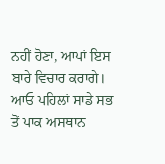ਨਹੀਂ ਹੋਣਾ, ਆਪਾਂ ਇਸ ਬਾਰੇ ਵਿਚਾਰ ਕਰਾਗੇ। ਆਓ ਪਹਿਲਾਂ ਸਾਡੇ ਸਭ ਤੋਂ ਪਾਕ ਅਸਥਾਨ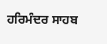ਹਰਿਮੰਦਰ ਸਾਹਬ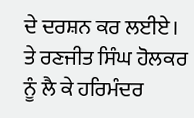ਦੇ ਦਰਸ਼ਨ ਕਰ ਲਈਏ।
ਤੇ ਰਣਜੀਤ ਸਿੰਘ ਹੋਲਕਰ ਨੂੰ ਲੈ ਕੇ ਹਰਿਮੰਦਰ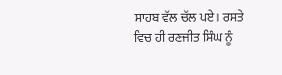ਸਾਹਬ ਵੱਲ ਚੱਲ ਪਏ। ਰਸਤੇ ਵਿਚ ਹੀ ਰਣਜੀਤ ਸਿੰਘ ਨੂੰ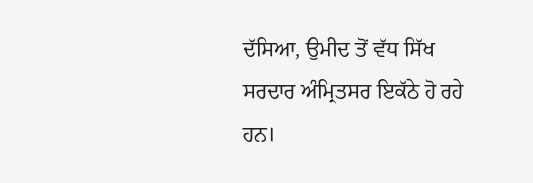ਦੱਸਿਆ, ਉਮੀਦ ਤੋਂ ਵੱਧ ਸਿੱਖ ਸਰਦਾਰ ਅੰਮ੍ਰਿਤਸਰ ਇਕੱਠੇ ਹੋ ਰਹੇ ਹਨ।